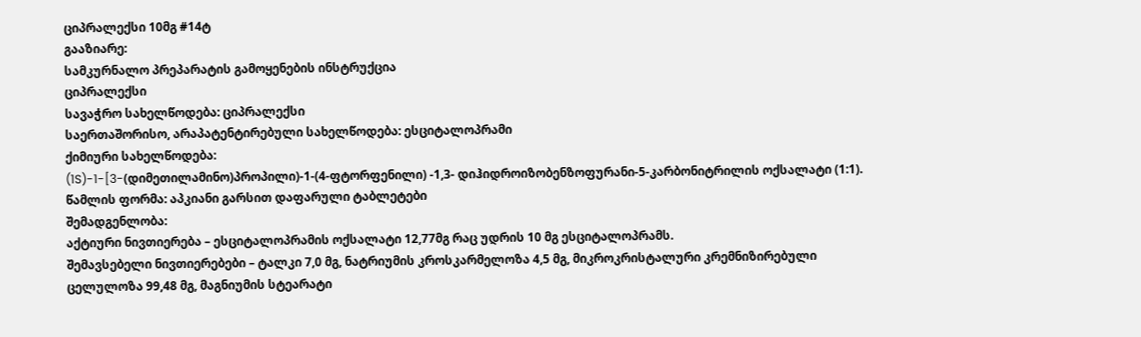ციპრალექსი 10მგ #14ტ
გააზიარე:
სამკურნალო პრეპარატის გამოყენების ინსტრუქცია
ციპრალექსი
სავაჭრო სახელწოდება: ციპრალექსი
საერთაშორისო, არაპატენტირებული სახელწოდება: ესციტალოპრამი
ქიმიური სახელწოდება:
(1S)-1-[3-(დიმეთილამინო)პროპილი)-1-(4-ფტორფენილი) -1,3- დიჰიდროიზობენზოფურანი-5-კარბონიტრილის ოქსალატი (1:1).
წამლის ფორმა: აპკიანი გარსით დაფარული ტაბლეტები
შემადგენლობა:
აქტიური ნივთიერება – ესციტალოპრამის ოქსალატი 12,77მგ რაც უდრის 10 მგ ესციტალოპრამს.
შემავსებელი ნივთიერებები – ტალკი 7,0 მგ, ნატრიუმის კროსკარმელოზა 4,5 მგ, მიკროკრისტალური კრემნიზირებული ცელულოზა 99,48 მგ, მაგნიუმის სტეარატი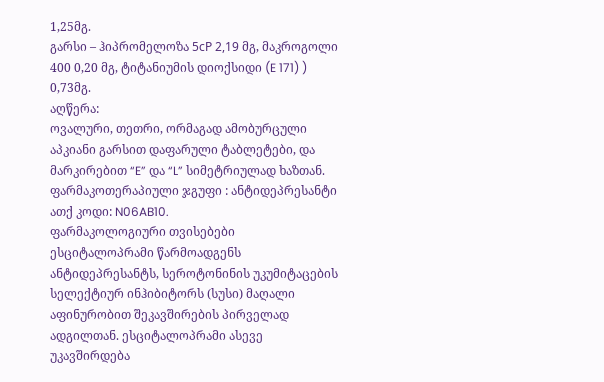1,25მგ.
გარსი – ჰიპრომელოზა 5сР 2,19 მგ, მაკროგოლი 400 0,20 მგ, ტიტანიუმის დიოქსიდი (E 171) ) 0,73მგ.
აღწერა:
ოვალური, თეთრი, ორმაგად ამობურცული აპკიანი გარსით დაფარული ტაბლეტები, და მარკირებით “E” და “L” სიმეტრიულად ხაზთან.
ფარმაკოთერაპიული ჯგუფი : ანტიდეპრესანტი
ათქ კოდი: N06AB10.
ფარმაკოლოგიური თვისებები
ესციტალოპრამი წარმოადგენს ანტიდეპრესანტს, სეროტონინის უკუმიტაცების სელექტიურ ინჰიბიტორს (სუსი) მაღალი აფინურობით შეკავშირების პირველად ადგილთან. ესციტალოპრამი ასევე უკავშირდება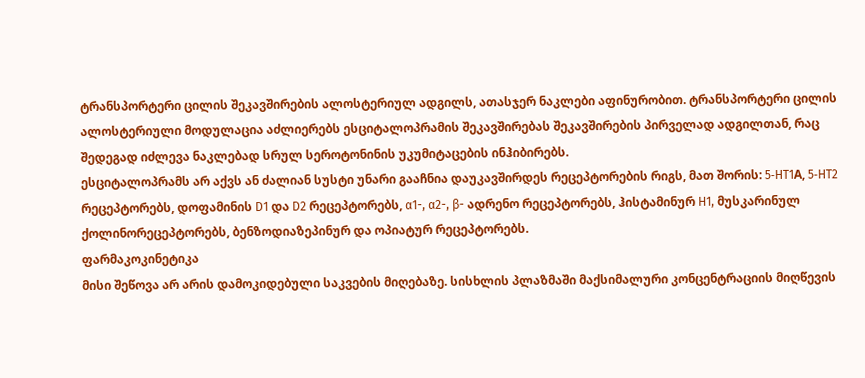ტრანსპორტერი ცილის შეკავშირების ალოსტერიულ ადგილს, ათასჯერ ნაკლები აფინურობით. ტრანსპორტერი ცილის ალოსტერიული მოდულაცია აძლიერებს ესციტალოპრამის შეკავშირებას შეკავშირების პირველად ადგილთან, რაც შედეგად იძლევა ნაკლებად სრულ სეროტონინის უკუმიტაცების ინჰიბირებს.
ესციტალოპრამს არ აქვს ან ძალიან სუსტი უნარი გააჩნია დაუკავშირდეს რეცეპტორების რიგს, მათ შორის: 5‑HT1А, 5‑HT2 რეცეპტორებს, დოფამინის D1 და D2 რეცეპტორებს, α1-, α2-, β- ადრენო რეცეპტორებს, ჰისტამინურ H1, მუსკარინულ ქოლინორეცეპტორებს, ბენზოდიაზეპინურ და ოპიატურ რეცეპტორებს.
ფარმაკოკინეტიკა
მისი შეწოვა არ არის დამოკიდებული საკვების მიღებაზე. სისხლის პლაზმაში მაქსიმალური კონცენტრაციის მიღწევის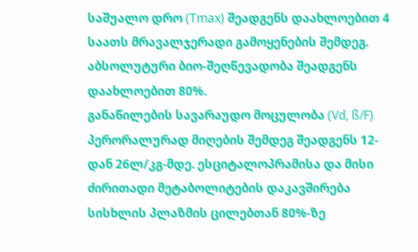საშუალო დრო (Tmax) შეადგენს დაახლოებით 4 საათს მრავალჯერადი გამოყენების შემდეგ. აბსოლუტური ბიო-შეღწევადობა შეადგენს დაახლოებით 80%.
განაწილების სავარაუდო მოცულობა (Vd, ß/F) პერორალურად მიღების შემდეგ შეადგენს 12-დან 26ლ/კგ-მდე. ესციტალოპრამისა და მისი ძირითადი მეტაბოლიტების დაკავშირება სისხლის პლაზმის ცილებთან 80%-ზე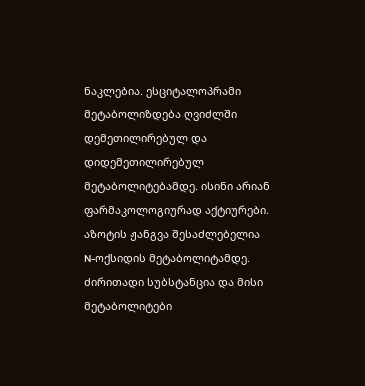ნაკლებია. ესციტალოპრამი მეტაბოლიზდება ღვიძლში დემეთილირებულ და დიდემეთილირებულ მეტაბოლიტებამდე. ისინი არიან ფარმაკოლოგიურად აქტიურები. აზოტის ჟანგვა შესაძლებელია N-ოქსიდის მეტაბოლიტამდე. ძირითადი სუბსტანცია და მისი მეტაბოლიტები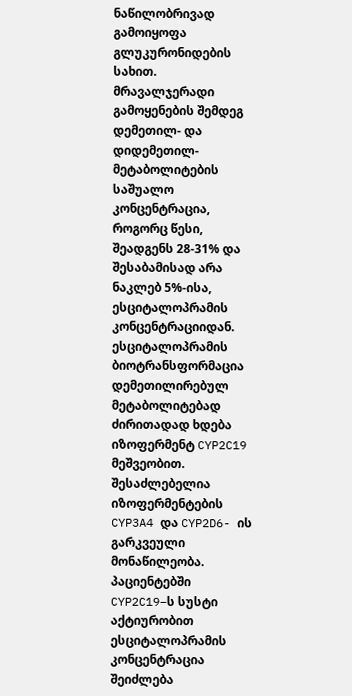ნაწილობრივად გამოიყოფა გლუკურონიდების სახით.
მრავალჯერადი გამოყენების შემდეგ დემეთილ- და დიდემეთილ- მეტაბოლიტების საშუალო კონცენტრაცია, როგორც წესი, შეადგენს 28-31% და შესაბამისად არა ნაკლებ 5%-ისა, ესციტალოპრამის კონცენტრაციიდან.
ესციტალოპრამის ბიოტრანსფორმაცია დემეთილირებულ მეტაბოლიტებად ძირითადად ხდება იზოფერმენტ CYP2C19 მეშვეობით.
შესაძლებელია იზოფერმენტების CYP3A4 და CYP2D6- ის გარკვეული მონაწილეობა. პაციენტებში CYP2C19–ს სუსტი აქტიურობით ესციტალოპრამის კონცენტრაცია შეიძლება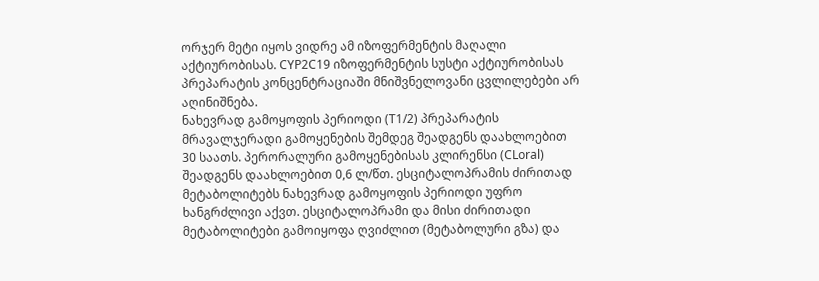ორჯერ მეტი იყოს ვიდრე ამ იზოფერმენტის მაღალი აქტიურობისას. CYP2C19 იზოფერმენტის სუსტი აქტიურობისას პრეპარატის კონცენტრაციაში მნიშვნელოვანი ცვლილებები არ აღინიშნება.
ნახევრად გამოყოფის პერიოდი (T1/2) პრეპარატის მრავალჯერადი გამოყენების შემდეგ შეადგენს დაახლოებით 30 საათს. პერორალური გამოყენებისას კლირენსი (CLoral) შეადგენს დაახლოებით 0,6 ლ/წთ. ესციტალოპრამის ძირითად მეტაბოლიტებს ნახევრად გამოყოფის პერიოდი უფრო ხანგრძლივი აქვთ. ესციტალოპრამი და მისი ძირითადი მეტაბოლიტები გამოიყოფა ღვიძლით (მეტაბოლური გზა) და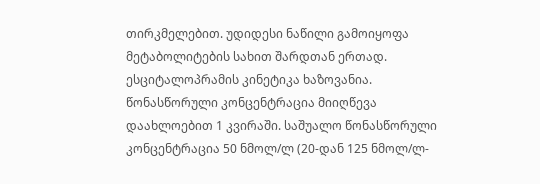თირკმელებით. უდიდესი ნაწილი გამოიყოფა მეტაბოლიტების სახით შარდთან ერთად.
ესციტალოპრამის კინეტიკა ხაზოვანია. წონასწორული კონცენტრაცია მიიღწევა დაახლოებით 1 კვირაში. საშუალო წონასწორული კონცენტრაცია 50 ნმოლ/ლ (20-დან 125 ნმოლ/ლ-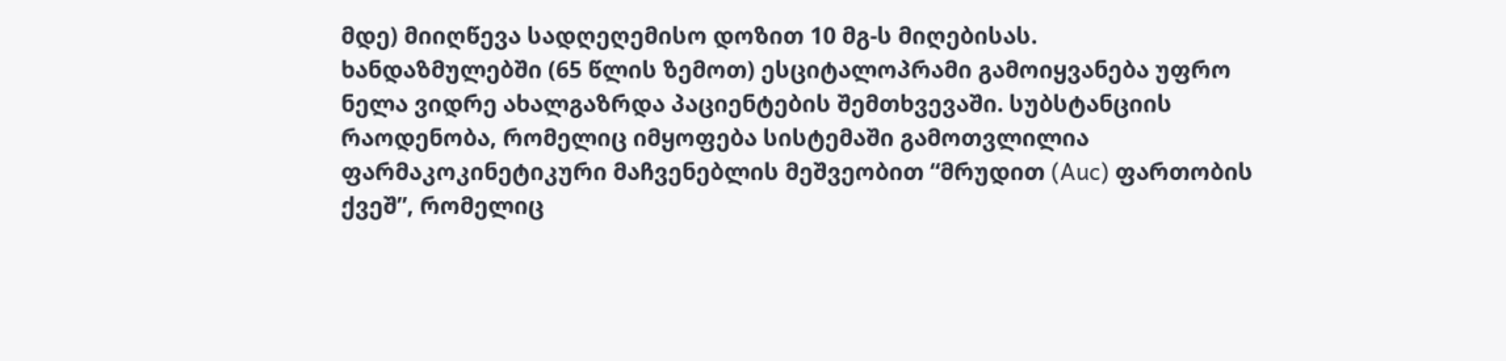მდე) მიიღწევა სადღეღემისო დოზით 10 მგ-ს მიღებისას.
ხანდაზმულებში (65 წლის ზემოთ) ესციტალოპრამი გამოიყვანება უფრო ნელა ვიდრე ახალგაზრდა პაციენტების შემთხვევაში. სუბსტანციის რაოდენობა, რომელიც იმყოფება სისტემაში გამოთვლილია ფარმაკოკინეტიკური მაჩვენებლის მეშვეობით “მრუდით (Auc) ფართობის ქვეშ”, რომელიც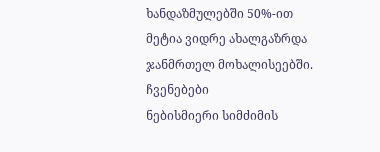ხანდაზმულებში 50%-ით მეტია ვიდრე ახალგაზრდა ჯანმრთელ მოხალისეებში.
ჩვენებები
ნებისმიერი სიმძიმის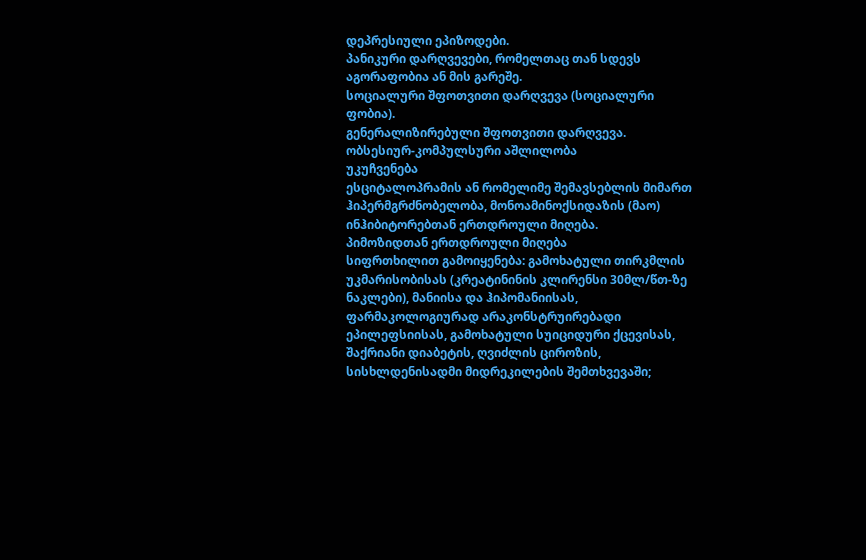დეპრესიული ეპიზოდები.
პანიკური დარღვევები, რომელთაც თან სდევს აგორაფობია ან მის გარეშე.
სოციალური შფოთვითი დარღვევა (სოციალური ფობია).
გენერალიზირებული შფოთვითი დარღვევა.
ობსესიურ-კომპულსური აშლილობა
უკუჩვენება
ესციტალოპრამის ან რომელიმე შემავსებლის მიმართ ჰიპერმგრძნობელობა, მონოამინოქსიდაზის (მაო) ინჰიბიტორებთან ერთდროული მიღება.
პიმოზიდთან ერთდროული მიღება
სიფრთხილით გამოიყენება: გამოხატული თირკმლის უკმარისობისას (კრეატინინის კლირენსი 30მლ/წთ-ზე ნაკლები), მანიისა და ჰიპომანიისას, ფარმაკოლოგიურად არაკონსტრუირებადი ეპილეფსიისას, გამოხატული სუიციდური ქცევისას, შაქრიანი დიაბეტის, ღვიძლის ციროზის, სისხლდენისადმი მიდრეკილების შემთხვევაში;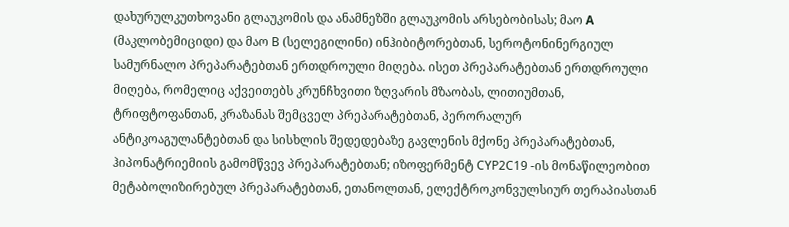დახურულკუთხოვანი გლაუკომის და ანამნეზში გლაუკომის არსებობისას; მაო А (მაკლობემიციდი) და მაო B (სელეგილინი) ინჰიბიტორებთან, სეროტონინერგიულ სამურნალო პრეპარატებთან ერთდროული მიღება. ისეთ პრეპარატებთან ერთდროული მიღება, რომელიც აქვეითებს კრუნჩხვითი ზღვარის მზაობას, ლითიუმთან, ტრიფტოფანთან, კრაზანას შემცველ პრეპარატებთან, პერორალურ ანტიკოაგულანტებთან და სისხლის შედედებაზე გავლენის მქონე პრეპარატებთან, ჰიპონატრიემიის გამომწვევ პრეპარატებთან; იზოფერმენტ CYP2C19 -ის მონაწილეობით მეტაბოლიზირებულ პრეპარატებთან, ეთანოლთან, ელექტროკონვულსიურ თერაპიასთან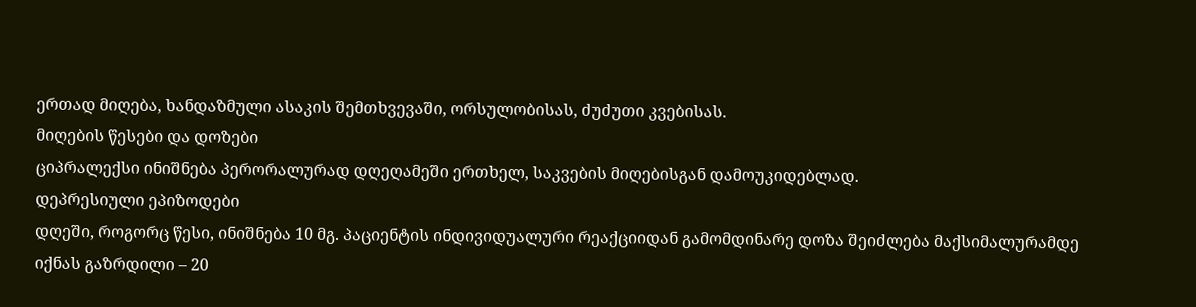ერთად მიღება, ხანდაზმული ასაკის შემთხვევაში, ორსულობისას, ძუძუთი კვებისას.
მიღების წესები და დოზები
ციპრალექსი ინიშნება პერორალურად დღეღამეში ერთხელ, საკვების მიღებისგან დამოუკიდებლად.
დეპრესიული ეპიზოდები
დღეში, როგორც წესი, ინიშნება 10 მგ. პაციენტის ინდივიდუალური რეაქციიდან გამომდინარე დოზა შეიძლება მაქსიმალურამდე იქნას გაზრდილი – 20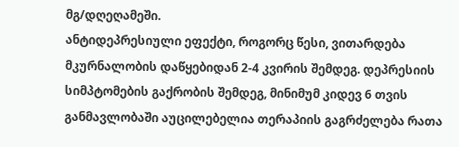მგ/დღეღამეში.
ანტიდეპრესიული ეფექტი, როგორც წესი, ვითარდება მკურნალობის დაწყებიდან 2-4 კვირის შემდეგ. დეპრესიის სიმპტომების გაქრობის შემდეგ, მინიმუმ კიდევ 6 თვის განმავლობაში აუცილებელია თერაპიის გაგრძელება რათა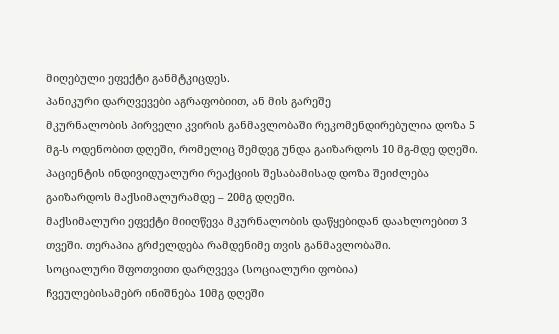მიღებული ეფექტი განმტკიცდეს.
პანიკური დარღვევები აგრაფობიით, ან მის გარეშე
მკურნალობის პირველი კვირის განმავლობაში რეკომენდირებულია დოზა 5 მგ-ს ოდენობით დღეში, რომელიც შემდეგ უნდა გაიზარდოს 10 მგ-მდე დღეში. პაციენტის ინდივიდუალური რეაქციის შესაბამისად დოზა შეიძლება გაიზარდოს მაქსიმალურამდე – 20მგ დღეში.
მაქსიმალური ეფექტი მიიღწევა მკურნალობის დაწყებიდან დაახლოებით 3 თვეში. თერაპია გრძელდება რამდენიმე თვის განმავლობაში.
სოციალური შფოთვითი დარღვევა (სოციალური ფობია)
ჩვეულებისამებრ ინიშნება 10მგ დღეში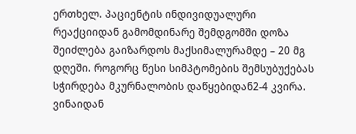ერთხელ. პაციენტის ინდივიდუალური რეაქციიდან გამომდინარე შემდგომში დოზა შეიძლება გაიზარდოს მაქსიმალურამდე – 20 მგ დღეში. როგორც წესი სიმპტომების შემსუბუქებას სჭირდება მკურნალობის დაწყებიდან2-4 კვირა.
ვინაიდან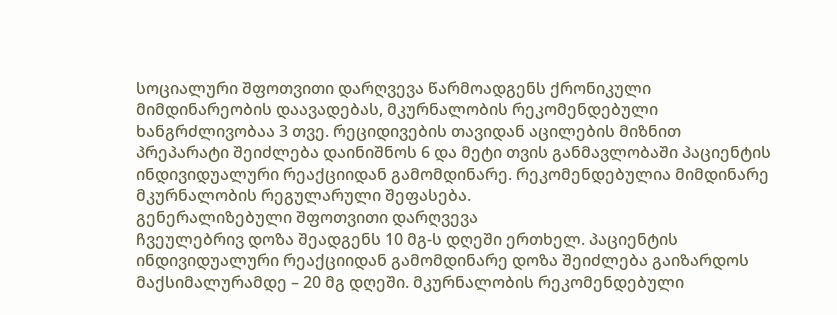სოციალური შფოთვითი დარღვევა წარმოადგენს ქრონიკული მიმდინარეობის დაავადებას, მკურნალობის რეკომენდებული ხანგრძლივობაა 3 თვე. რეციდივების თავიდან აცილების მიზნით პრეპარატი შეიძლება დაინიშნოს 6 და მეტი თვის განმავლობაში პაციენტის ინდივიდუალური რეაქციიდან გამომდინარე. რეკომენდებულია მიმდინარე მკურნალობის რეგულარული შეფასება.
გენერალიზებული შფოთვითი დარღვევა
ჩვეულებრივ დოზა შეადგენს 10 მგ-ს დღეში ერთხელ. პაციენტის ინდივიდუალური რეაქციიდან გამომდინარე დოზა შეიძლება გაიზარდოს მაქსიმალურამდე – 20 მგ დღეში. მკურნალობის რეკომენდებული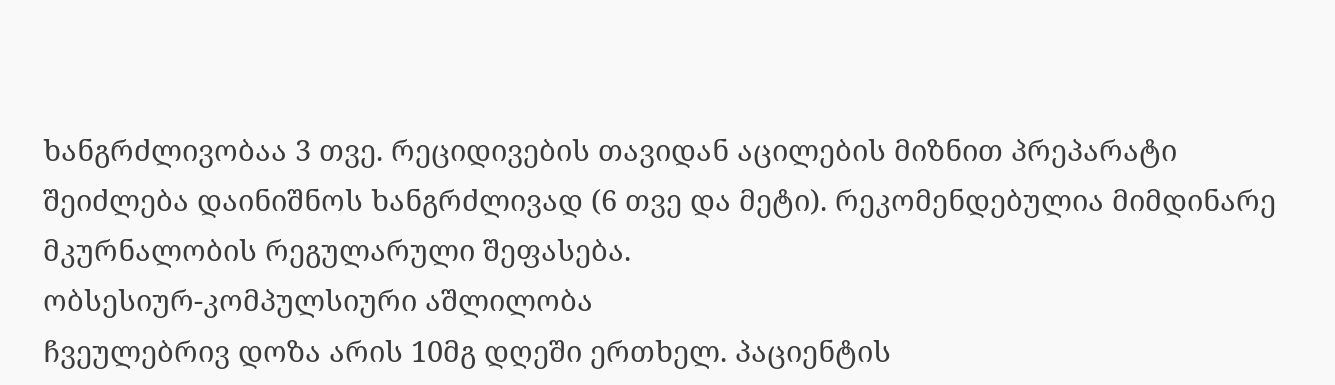ხანგრძლივობაა 3 თვე. რეციდივების თავიდან აცილების მიზნით პრეპარატი შეიძლება დაინიშნოს ხანგრძლივად (6 თვე და მეტი). რეკომენდებულია მიმდინარე მკურნალობის რეგულარული შეფასება.
ობსესიურ-კომპულსიური აშლილობა
ჩვეულებრივ დოზა არის 10მგ დღეში ერთხელ. პაციენტის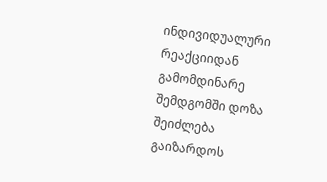ინდივიდუალური რეაქციიდან გამომდინარე შემდგომში დოზა შეიძლება გაიზარდოს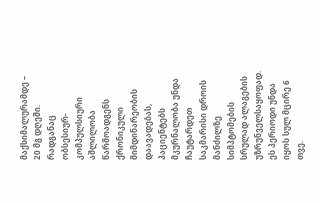მაქსიმალურამდე – 20 მგ დღეში.
რადგანაც ობსესიურ-კომპულსიური აშლილობა წარმოადგენს ქრონიკული მიმდინარეობის დაავადებას, პაციენტებს მკურნალობა უნდა ჩაუტარდეთ საკმარისი დროის მანძილზე სიმპტომების სრულად ალაგების უზრუნველსაყოფად. ეს პერიოდი უნდა იყოს სულ მცირე 6 თვე.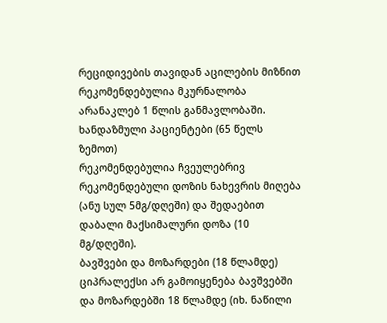რეციდივების თავიდან აცილების მიზნით რეკომენდებულია მკურნალობა არანაკლებ 1 წლის განმავლობაში.
ხანდაზმული პაციენტები (65 წელს ზემოთ)
რეკომენდებულია ჩვეულებრივ რეკომენდებული დოზის ნახევრის მიღება (ანუ სულ 5მგ/დღეში) და შედაებით დაბალი მაქსიმალური დოზა (10 მგ/დღეში).
ბავშვები და მოზარდები (18 წლამდე)
ციპრალექსი არ გამოიყენება ბავშვებში და მოზარდებში 18 წლამდე (იხ. ნაწილი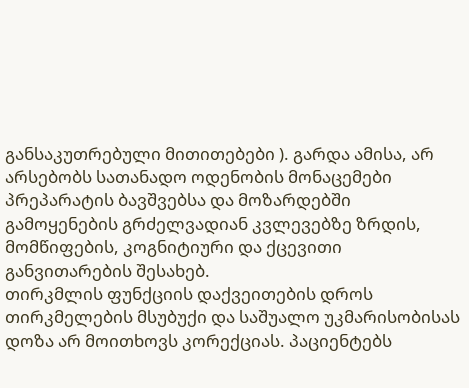განსაკუთრებული მითითებები ). გარდა ამისა, არ არსებობს სათანადო ოდენობის მონაცემები პრეპარატის ბავშვებსა და მოზარდებში გამოყენების გრძელვადიან კვლევებზე ზრდის, მომწიფების, კოგნიტიური და ქცევითი განვითარების შესახებ.
თირკმლის ფუნქციის დაქვეითების დროს
თირკმელების მსუბუქი და საშუალო უკმარისობისას დოზა არ მოითხოვს კორექციას. პაციენტებს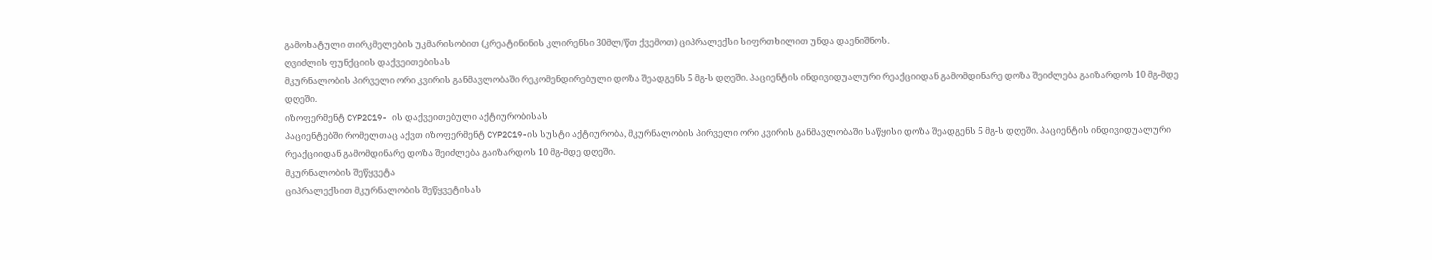გამოხატული თირკმელების უკმარისობით (კრეატინინის კლირენსი 30მლ/წთ ქვემოთ) ციპრალექსი სიფრთხილით უნდა დაენიშნოს.
ღვიძლის ფუნქციის დაქვეითებისას
მკურნალობის პირველი ორი კვირის განმავლობაში რეკომენდირებული დოზა შეადგენს 5 მგ-ს დღეში. პაციენტის ინდივიდუალური რეაქციიდან გამომდინარე დოზა შეიძლება გაიზარდოს 10 მგ-მდე დღეში.
იზოფერმენტ CYP2C19- ის დაქვეითებული აქტიურობისას
პაციენტებში რომელთაც აქვთ იზოფერმენტ CYP2C19-ის სუსტი აქტიურობა, მკურნალობის პირველი ორი კვირის განმავლობაში საწყისი დოზა შეადგენს 5 მგ-ს დღეში. პაციენტის ინდივიდუალური რეაქციიდან გამომდინარე დოზა შეიძლება გაიზარდოს 10 მგ-მდე დღეში.
მკურნალობის შეწყვეტა
ციპრალექსით მკურნალობის შეწყვეტისას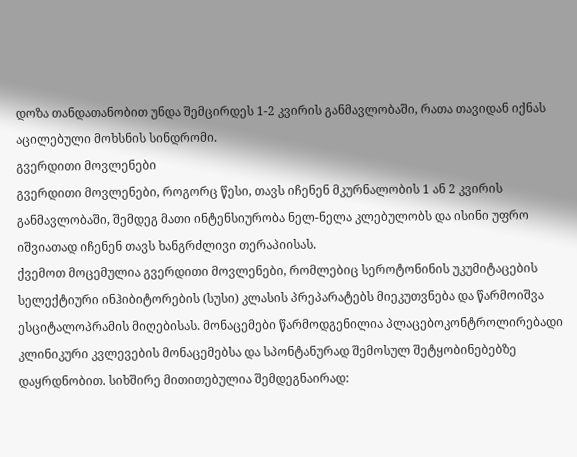დოზა თანდათანობით უნდა შემცირდეს 1-2 კვირის განმავლობაში, რათა თავიდან იქნას აცილებული მოხსნის სინდრომი.
გვერდითი მოვლენები
გვერდითი მოვლენები, როგორც წესი, თავს იჩენენ მკურნალობის 1 ან 2 კვირის განმავლობაში, შემდეგ მათი ინტენსიურობა ნელ-ნელა კლებულობს და ისინი უფრო იშვიათად იჩენენ თავს ხანგრძლივი თერაპიისას.
ქვემოთ მოცემულია გვერდითი მოვლენები, რომლებიც სეროტონინის უკუმიტაცების სელექტიური ინჰიბიტორების (სუსი) კლასის პრეპარატებს მიეკუთვნება და წარმოიშვა ესციტალოპრამის მიღებისას. მონაცემები წარმოდგენილია პლაცებოკონტროლირებადი კლინიკური კვლევების მონაცემებსა და სპონტანურად შემოსულ შეტყობინებებზე დაყრდნობით. სიხშირე მითითებულია შემდეგნაირად: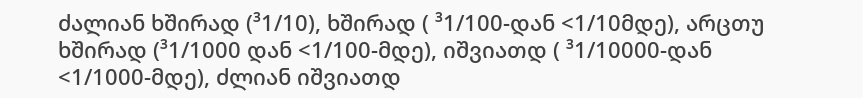ძალიან ხშირად (³1/10), ხშირად ( ³1/100-დან <1/10მდე), არცთუ ხშირად (³1/1000 დან <1/100-მდე), იშვიათდ ( ³1/10000-დან <1/1000-მდე), ძლიან იშვიათდ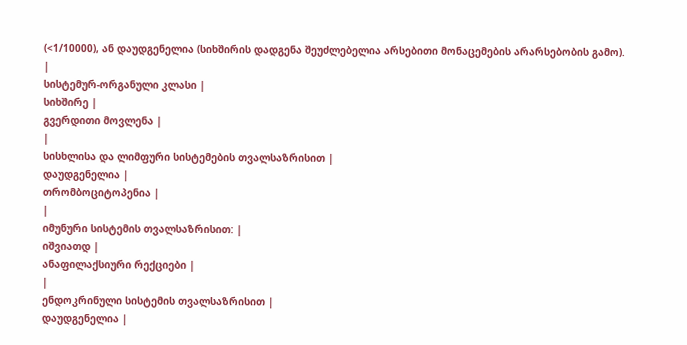(<1/10000), ან დაუდგენელია (სიხშირის დადგენა შეუძლებელია არსებითი მონაცემების არარსებობის გამო).
|
სისტემურ-ორგანული კლასი |
სიხშირე |
გვერდითი მოვლენა |
|
სისხლისა და ლიმფური სისტემების თვალსაზრისით |
დაუდგენელია |
თრომბოციტოპენია |
|
იმუნური სისტემის თვალსაზრისით: |
იშვიათდ |
ანაფილაქსიური რექციები |
|
ენდოკრინული სისტემის თვალსაზრისით |
დაუდგენელია |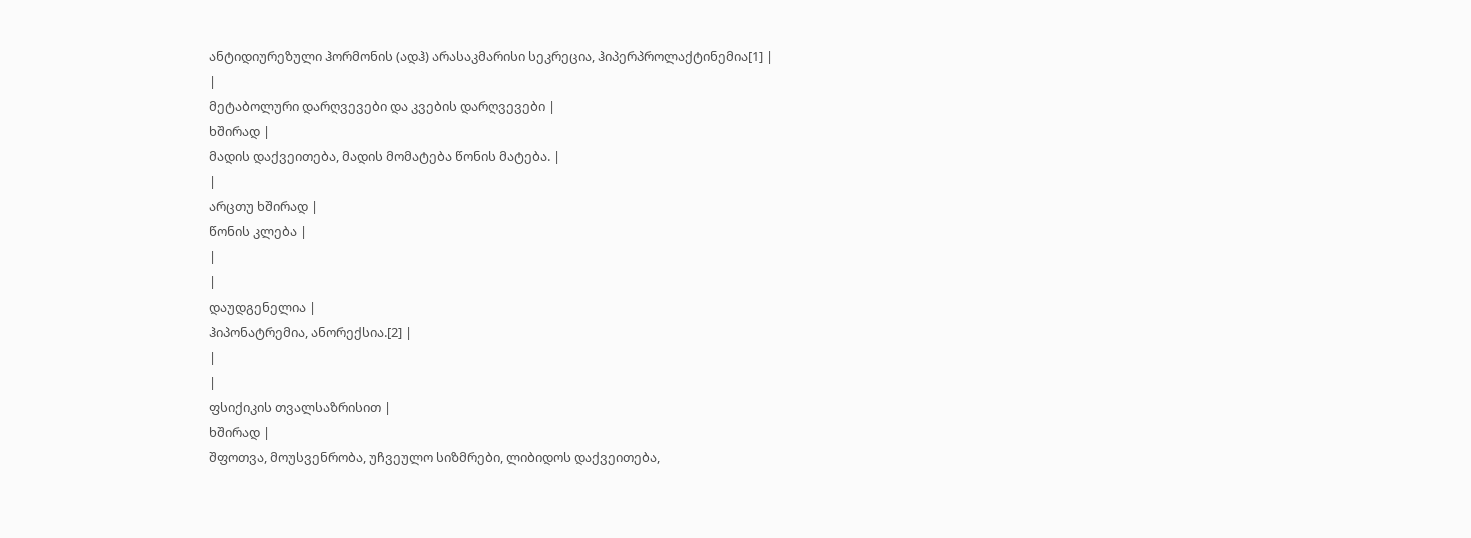ანტიდიურეზული ჰორმონის (ადჰ) არასაკმარისი სეკრეცია, ჰიპერპროლაქტინემია[1] |
|
მეტაბოლური დარღვევები და კვების დარღვევები |
ხშირად |
მადის დაქვეითება, მადის მომატება წონის მატება. |
|
არცთუ ხშირად |
წონის კლება |
|
|
დაუდგენელია |
ჰიპონატრემია, ანორექსია.[2] |
|
|
ფსიქიკის თვალსაზრისით |
ხშირად |
შფოთვა, მოუსვენრობა, უჩვეულო სიზმრები, ლიბიდოს დაქვეითება,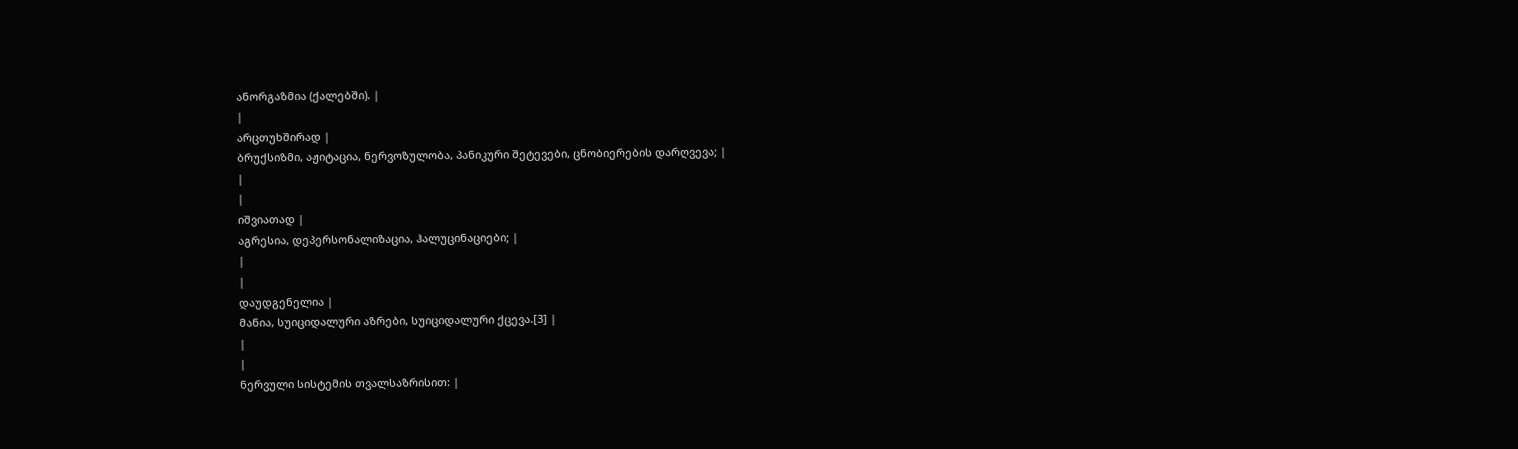ანორგაზმია (ქალებში). |
|
არცთუხშირად |
ბრუქსიზმი, აჟიტაცია, ნერვოზულობა, პანიკური შეტევები, ცნობიერების დარღვევა; |
|
|
იშვიათად |
აგრესია, დეპერსონალიზაცია, ჰალუცინაციები; |
|
|
დაუდგენელია |
მანია, სუიციდალური აზრები, სუიციდალური ქცევა.[3] |
|
|
ნერვული სისტემის თვალსაზრისით: |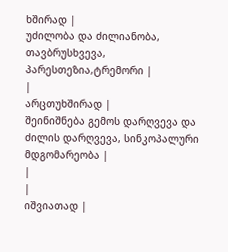ხშირად |
უძილობა და ძილიანობა, თავბრუსხვევა, პარესთეზია,ტრემორი |
|
არცთუხშირად |
შეინიშნება გემოს დარღვევა და ძილის დარღვევა, სინკოპალური მდგომარეობა |
|
|
იშვიათად |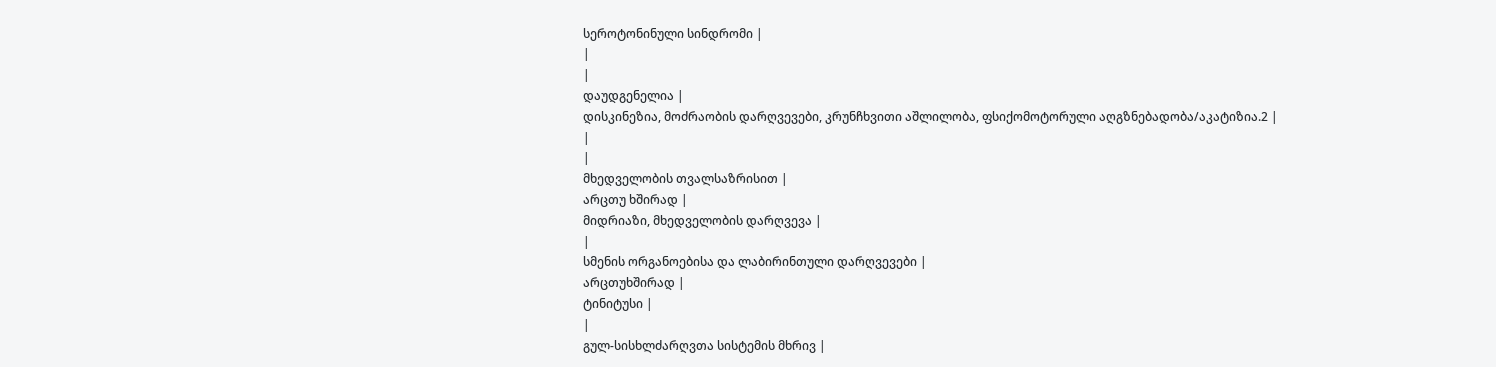სეროტონინული სინდრომი |
|
|
დაუდგენელია |
დისკინეზია, მოძრაობის დარღვევები, კრუნჩხვითი აშლილობა, ფსიქომოტორული აღგზნებადობა/აკატიზია.2 |
|
|
მხედველობის თვალსაზრისით |
არცთუ ხშირად |
მიდრიაზი, მხედველობის დარღვევა |
|
სმენის ორგანოებისა და ლაბირინთული დარღვევები |
არცთუხშირად |
ტინიტუსი |
|
გულ-სისხლძარღვთა სისტემის მხრივ |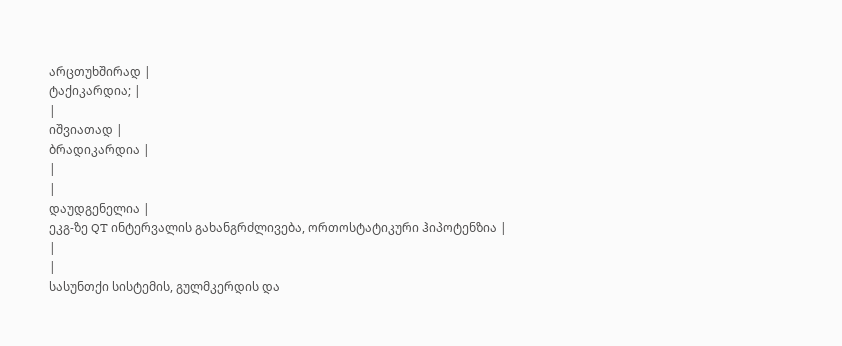არცთუხშირად |
ტაქიკარდია; |
|
იშვიათად |
ბრადიკარდია |
|
|
დაუდგენელია |
ეკგ-ზე QT ინტერვალის გახანგრძლივება, ორთოსტატიკური ჰიპოტენზია |
|
|
სასუნთქი სისტემის, გულმკერდის და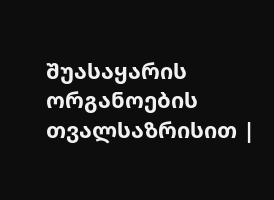შუასაყარის ორგანოების თვალსაზრისით |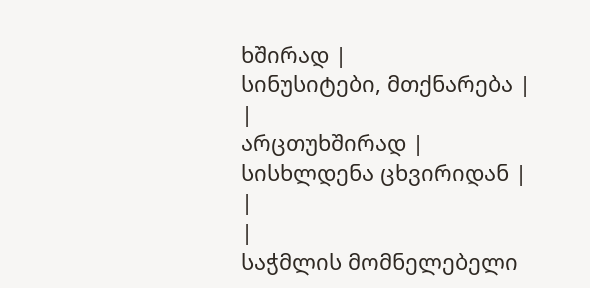ხშირად |
სინუსიტები, მთქნარება |
|
არცთუხშირად |
სისხლდენა ცხვირიდან |
|
|
საჭმლის მომნელებელი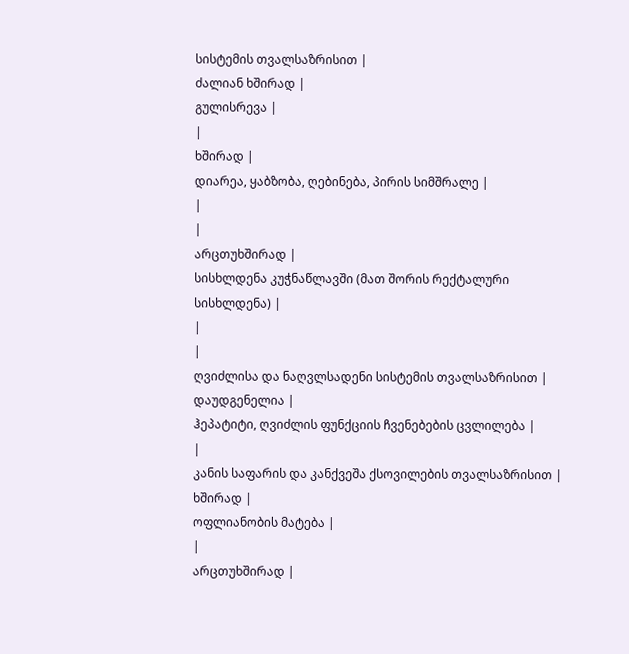სისტემის თვალსაზრისით |
ძალიან ხშირად |
გულისრევა |
|
ხშირად |
დიარეა, ყაბზობა, ღებინება, პირის სიმშრალე |
|
|
არცთუხშირად |
სისხლდენა კუჭნაწლავში (მათ შორის რექტალური სისხლდენა) |
|
|
ღვიძლისა და ნაღვლსადენი სისტემის თვალსაზრისით |
დაუდგენელია |
ჰეპატიტი, ღვიძლის ფუნქციის ჩვენებების ცვლილება |
|
კანის საფარის და კანქვეშა ქსოვილების თვალსაზრისით |
ხშირად |
ოფლიანობის მატება |
|
არცთუხშირად |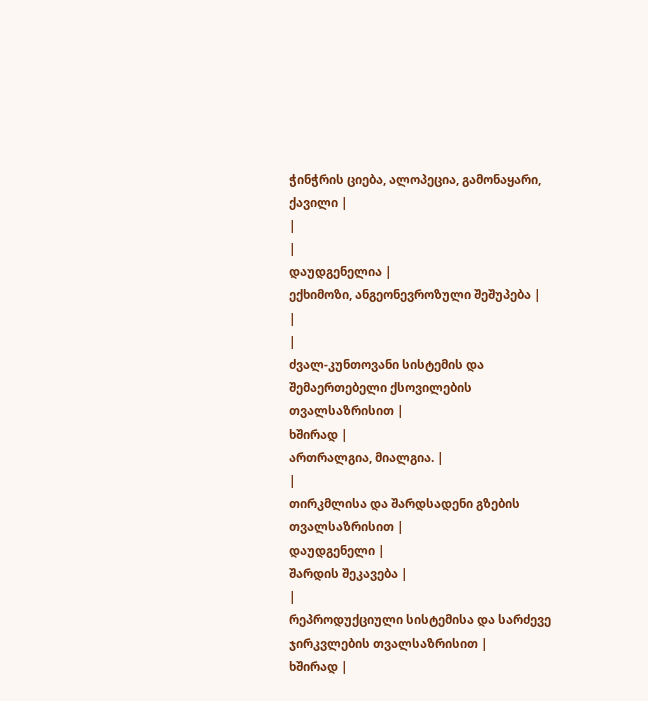ჭინჭრის ციება, ალოპეცია, გამონაყარი, ქავილი |
|
|
დაუდგენელია |
ექხიმოზი, ანგეონევროზული შეშუპება |
|
|
ძვალ-კუნთოვანი სისტემის და შემაერთებელი ქსოვილების თვალსაზრისით |
ხშირად |
ართრალგია, მიალგია. |
|
თირკმლისა და შარდსადენი გზების თვალსაზრისით |
დაუდგენელი |
შარდის შეკავება |
|
რეპროდუქციული სისტემისა და სარძევე ჯირკვლების თვალსაზრისით |
ხშირად |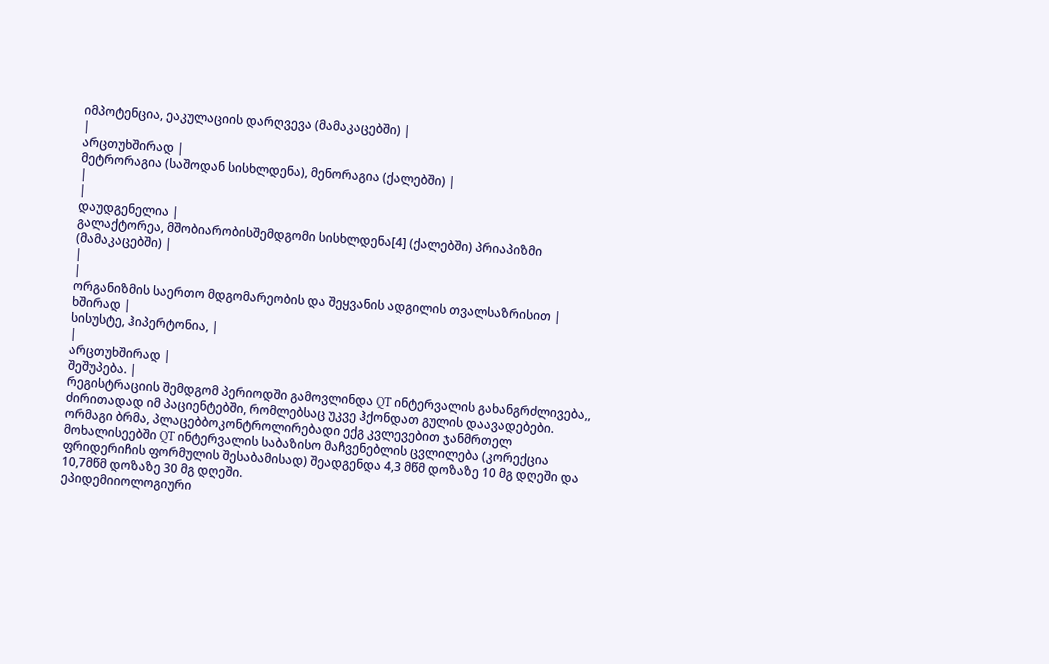იმპოტენცია, ეაკულაციის დარღვევა (მამაკაცებში) |
|
არცთუხშირად |
მეტრორაგია (საშოდან სისხლდენა), მენორაგია (ქალებში) |
|
|
დაუდგენელია |
გალაქტორეა, მშობიარობისშემდგომი სისხლდენა[4] (ქალებში) პრიაპიზმი (მამაკაცებში) |
|
|
ორგანიზმის საერთო მდგომარეობის და შეყვანის ადგილის თვალსაზრისით |
ხშირად |
სისუსტე, ჰიპერტონია, |
|
არცთუხშირად |
შეშუპება. |
რეგისტრაციის შემდგომ პერიოდში გამოვლინდა QT ინტერვალის გახანგრძლივება,, ძირითადად იმ პაციენტებში, რომლებსაც უკვე ჰქონდათ გულის დაავადებები. ორმაგი ბრმა, პლაცებბოკონტროლირებადი ექგ კვლევებით ჯანმრთელ მოხალისეებში QT ინტერვალის საბაზისო მაჩვენებლის ცვლილება (კორექცია ფრიდერიჩის ფორმულის შესაბამისად) შეადგენდა 4,3 მწმ დოზაზე 10 მგ დღეში და 10,7მწმ დოზაზე 30 მგ დღეში.
ეპიდემიიოლოგიური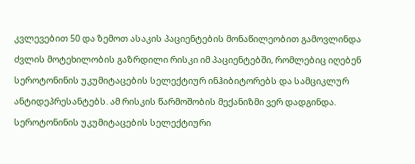კვლევებით 50 და ზემოთ ასაკის პაციენტების მონაწილეობით გამოვლინდა ძვლის მოტეხილობის გაზრდილი რისკი იმ პაციენტებში, რომლებიც იღებენ სეროტონინის უკუმიტაცების სელექტიურ ინჰიბიტორებს და სამციკლურ ანტიდეპრესანტებს. ამ რისკის წარმოშობის მექანიზმი ვერ დადგინდა.
სეროტონინის უკუმიტაცების სელექტიური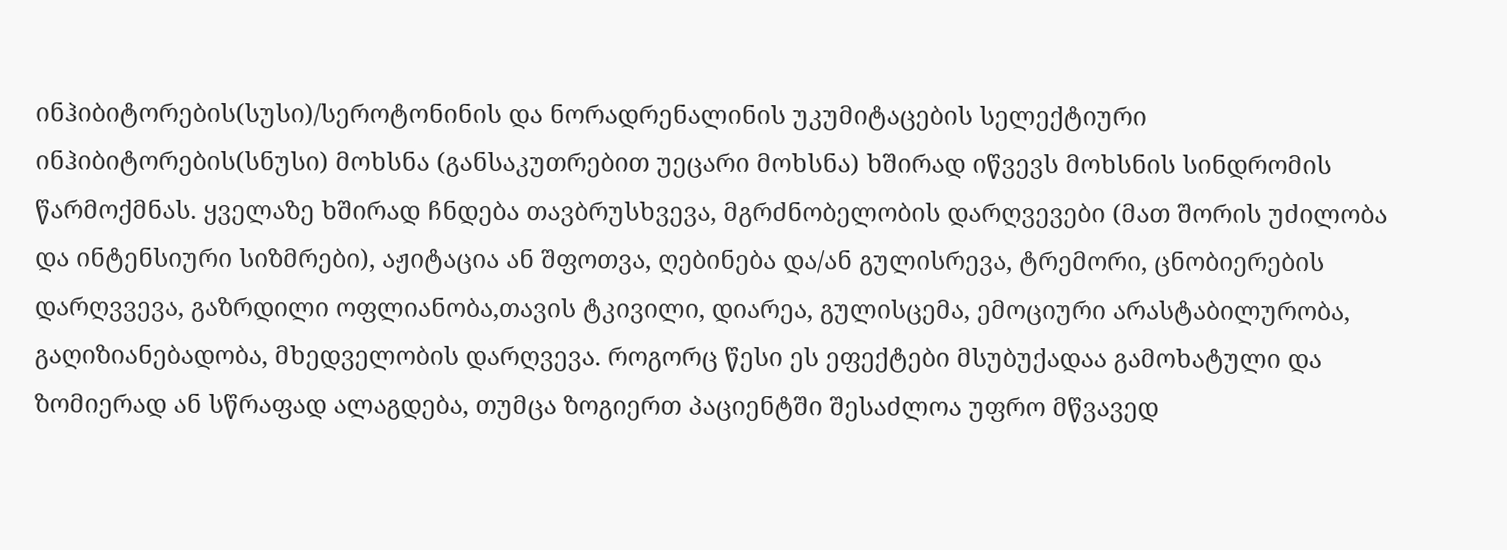ინჰიბიტორების(სუსი)/სეროტონინის და ნორადრენალინის უკუმიტაცების სელექტიური ინჰიბიტორების(სნუსი) მოხსნა (განსაკუთრებით უეცარი მოხსნა) ხშირად იწვევს მოხსნის სინდრომის წარმოქმნას. ყველაზე ხშირად ჩნდება თავბრუსხვევა, მგრძნობელობის დარღვევები (მათ შორის უძილობა და ინტენსიური სიზმრები), აჟიტაცია ან შფოთვა, ღებინება და/ან გულისრევა, ტრემორი, ცნობიერების დარღვვევა, გაზრდილი ოფლიანობა,თავის ტკივილი, დიარეა, გულისცემა, ემოციური არასტაბილურობა, გაღიზიანებადობა, მხედველობის დარღვევა. როგორც წესი ეს ეფექტები მსუბუქადაა გამოხატული და ზომიერად ან სწრაფად ალაგდება, თუმცა ზოგიერთ პაციენტში შესაძლოა უფრო მწვავედ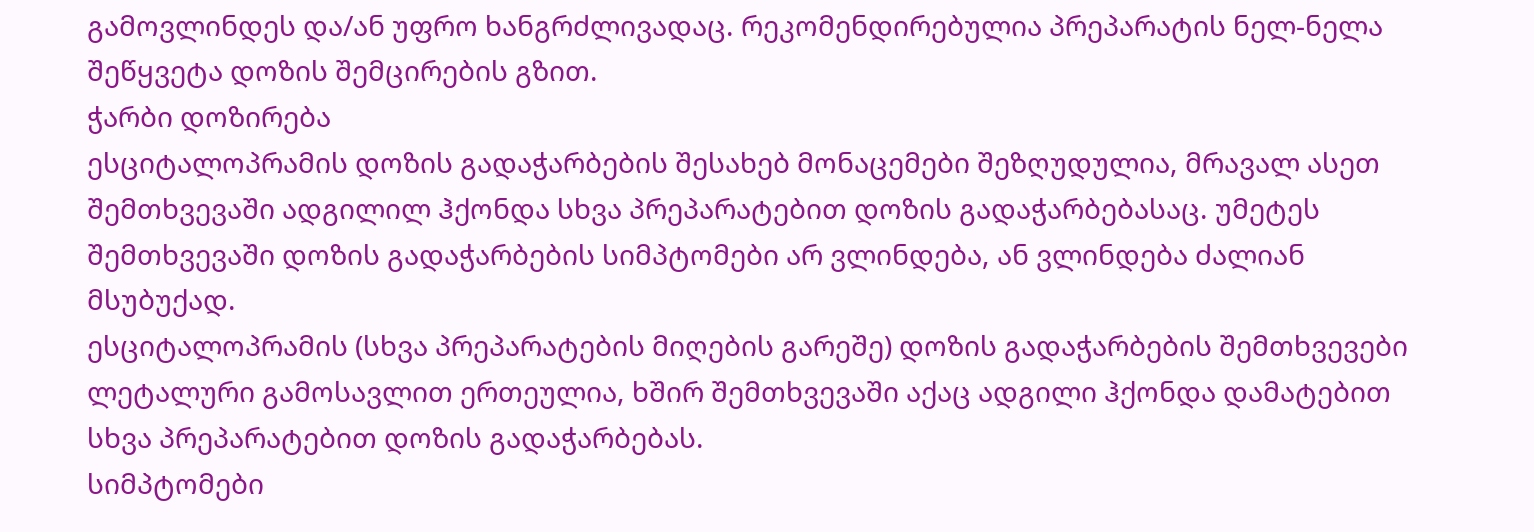გამოვლინდეს და/ან უფრო ხანგრძლივადაც. რეკომენდირებულია პრეპარატის ნელ-ნელა შეწყვეტა დოზის შემცირების გზით.
ჭარბი დოზირება
ესციტალოპრამის დოზის გადაჭარბების შესახებ მონაცემები შეზღუდულია, მრავალ ასეთ შემთხვევაში ადგილილ ჰქონდა სხვა პრეპარატებით დოზის გადაჭარბებასაც. უმეტეს შემთხვევაში დოზის გადაჭარბების სიმპტომები არ ვლინდება, ან ვლინდება ძალიან მსუბუქად.
ესციტალოპრამის (სხვა პრეპარატების მიღების გარეშე) დოზის გადაჭარბების შემთხვევები ლეტალური გამოსავლით ერთეულია, ხშირ შემთხვევაში აქაც ადგილი ჰქონდა დამატებით სხვა პრეპარატებით დოზის გადაჭარბებას.
სიმპტომები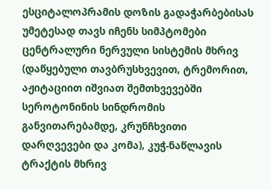ესციტალოპრამის დოზის გადაჭარბებისას უმეტესად თავს იჩენს სიმპტომები ცენტრალური ნერვული სისტემის მხრივ (დაწყებული თავბრუსხვევით, ტრემორით, აჟიტაციით იშვიათ შემთხვევებში სეროტონინის სინდრომის განვითარებამდე, კრუნჩხვითი დარღვევები და კომა), კუჭ-ნაწლავის ტრაქტის მხრივ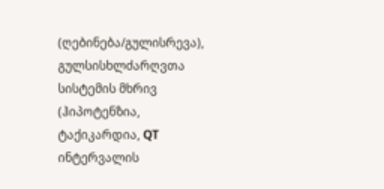(ღებინება/გულისრევა), გულსისხლძარღვთა სისტემის მხრივ (ჰიპოტენზია, ტაქიკარდია, QT ინტერვალის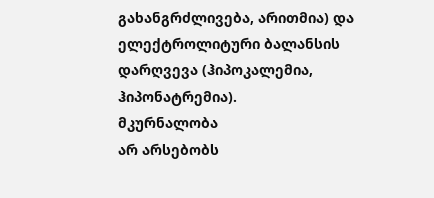გახანგრძლივება, არითმია) და ელექტროლიტური ბალანსის დარღვევა (ჰიპოკალემია, ჰიპონატრემია).
მკურნალობა
არ არსებობს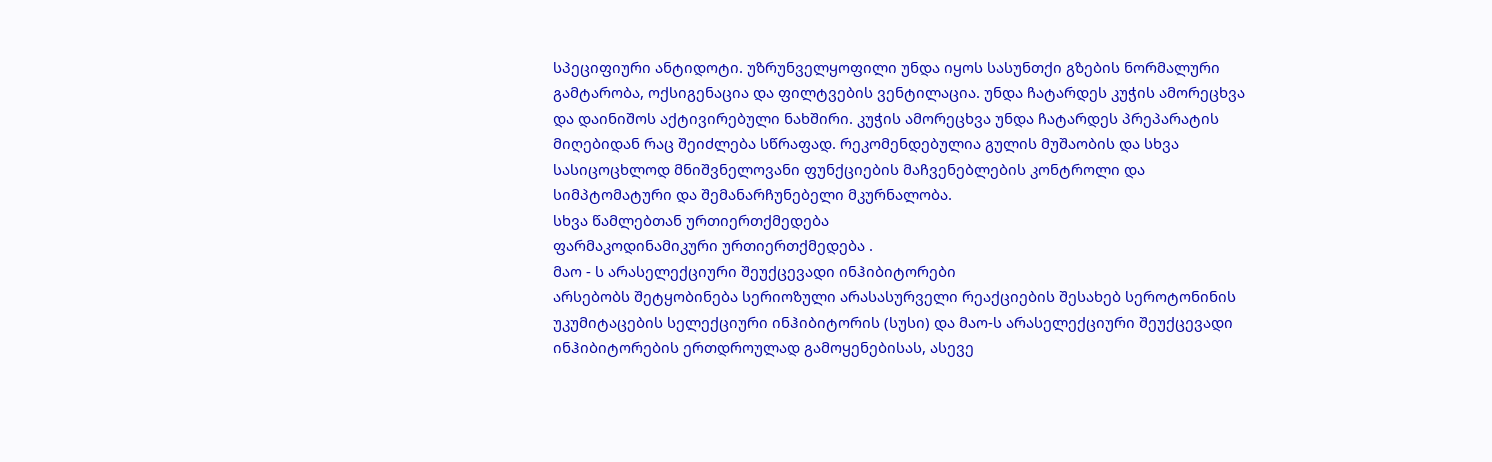სპეციფიური ანტიდოტი. უზრუნველყოფილი უნდა იყოს სასუნთქი გზების ნორმალური გამტარობა, ოქსიგენაცია და ფილტვების ვენტილაცია. უნდა ჩატარდეს კუჭის ამორეცხვა და დაინიშოს აქტივირებული ნახშირი. კუჭის ამორეცხვა უნდა ჩატარდეს პრეპარატის მიღებიდან რაც შეიძლება სწრაფად. რეკომენდებულია გულის მუშაობის და სხვა სასიცოცხლოდ მნიშვნელოვანი ფუნქციების მაჩვენებლების კონტროლი და სიმპტომატური და შემანარჩუნებელი მკურნალობა.
სხვა წამლებთან ურთიერთქმედება
ფარმაკოდინამიკური ურთიერთქმედება .
მაო - ს არასელექციური შეუქცევადი ინჰიბიტორები
არსებობს შეტყობინება სერიოზული არასასურველი რეაქციების შესახებ სეროტონინის უკუმიტაცების სელექციური ინჰიბიტორის (სუსი) და მაო-ს არასელექციური შეუქცევადი ინჰიბიტორების ერთდროულად გამოყენებისას, ასევე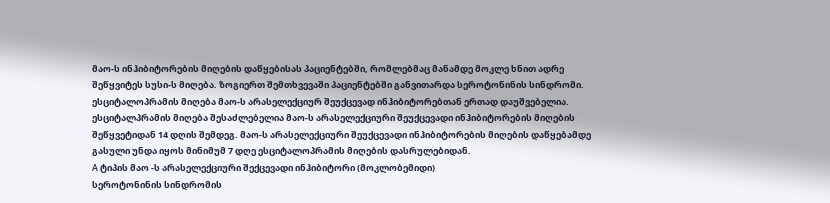მაო-ს ინჰიბიტორების მიღების დაწყებისას პაციენტებში, რომლებმაც მანამდე მოკლე ხნით ადრე შეწყვიტეს სუსი-ს მიღება. ზოგიერთ შემთხვევაში პაციენტებში განვითარდა სეროტონინის სინდრომი.
ესციტალოპრამის მიღება მაო-ს არასელექციურ შეუქცევად ინჰიბიტორებთან ერთად დაუშვებელია. ესციტალპრამის მიღება შესაძლებელია მაო-ს არასელექციური შეუქცევადი ინჰიბიტორების მიღების შეწყვეტიდან 14 დღის შემდეგ. მაო-ს არასელექციური შეუქცევადი ინჰიბიტორების მიღების დაწყებამდე გასული უნდა იყოს მინიმუმ 7 დღე ესციტალოპრამის მიღების დასრულებიდან.
А ტიპის მაო -ს არასელექციური შექცევადი ინჰიბიტორი (მოკლობემიდი)
სეროტონინის სინდრომის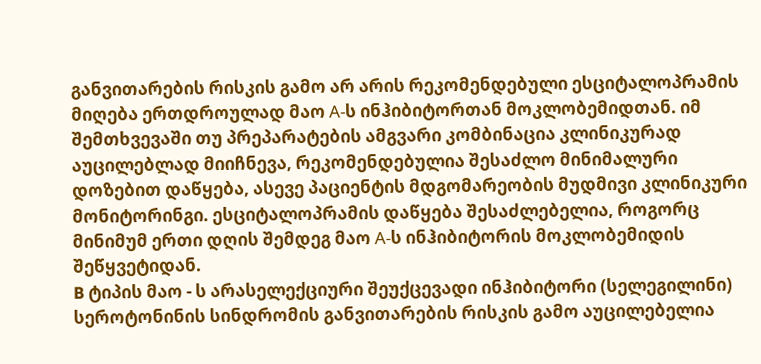განვითარების რისკის გამო არ არის რეკომენდებული ესციტალოპრამის მიღება ერთდროულად მაო А-ს ინჰიბიტორთან მოკლობემიდთან. იმ შემთხვევაში თუ პრეპარატების ამგვარი კომბინაცია კლინიკურად აუცილებლად მიიჩნევა, რეკომენდებულია შესაძლო მინიმალური დოზებით დაწყება, ასევე პაციენტის მდგომარეობის მუდმივი კლინიკური მონიტორინგი. ესციტალოპრამის დაწყება შესაძლებელია, როგორც მინიმუმ ერთი დღის შემდეგ მაო А-ს ინჰიბიტორის მოკლობემიდის შეწყვეტიდან.
B ტიპის მაო - ს არასელექციური შეუქცევადი ინჰიბიტორი (სელეგილინი)
სეროტონინის სინდრომის განვითარების რისკის გამო აუცილებელია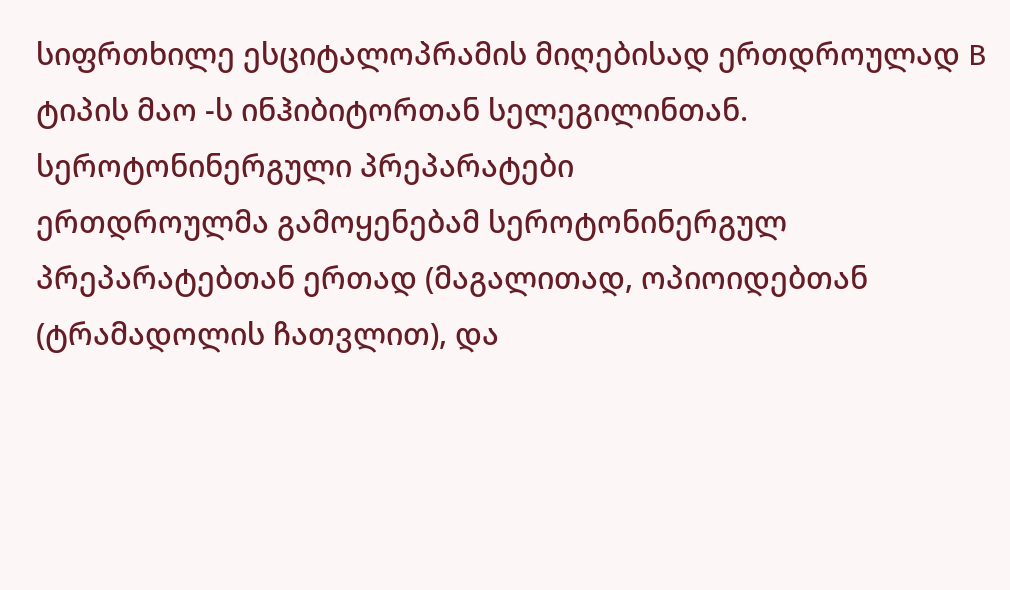სიფრთხილე ესციტალოპრამის მიღებისად ერთდროულად B ტიპის მაო -ს ინჰიბიტორთან სელეგილინთან.
სეროტონინერგული პრეპარატები
ერთდროულმა გამოყენებამ სეროტონინერგულ პრეპარატებთან ერთად (მაგალითად, ოპიოიდებთან (ტრამადოლის ჩათვლით), და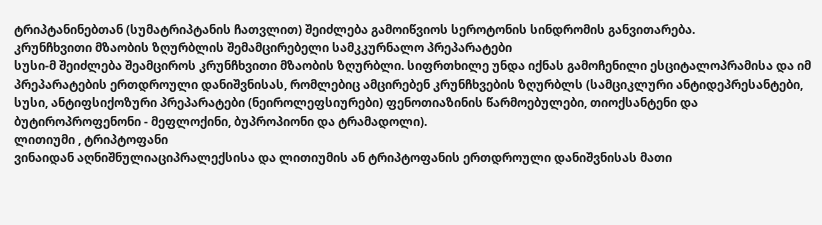ტრიპტანინებთან (სუმატრიპტანის ჩათვლით) შეიძლება გამოიწვიოს სეროტონის სინდრომის განვითარება.
კრუნჩხვითი მზაობის ზღურბლის შემამცირებელი სამკკურნალო პრეპარატები
სუსი-მ შეიძლება შეამციროს კრუნჩხვითი მზაობის ზღურბლი. სიფრთხილე უნდა იქნას გამოჩენილი ესციტალოპრამისა და იმ პრეპარატების ერთდროული დანიშვნისას, რომლებიც ამცირებენ კრუნჩხვების ზღურბლს (სამციკლური ანტიდეპრესანტები, სუსი, ანტიფსიქოზური პრეპარატები (ნეიროლეფსიურები) ფენოთიაზინის წარმოებულები, თიოქსანტენი და ბუტიროპროფენონი - მეფლოქინი, ბუპროპიონი და ტრამადოლი).
ლითიუმი , ტრიპტოფანი
ვინაიდან აღნიშნულიაციპრალექსისა და ლითიუმის ან ტრიპტოფანის ერთდროული დანიშვნისას მათი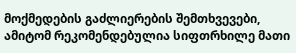მოქმედების გაძლიერების შემთხვევები, ამიტომ რეკომენდებულია სიფთრხილე მათი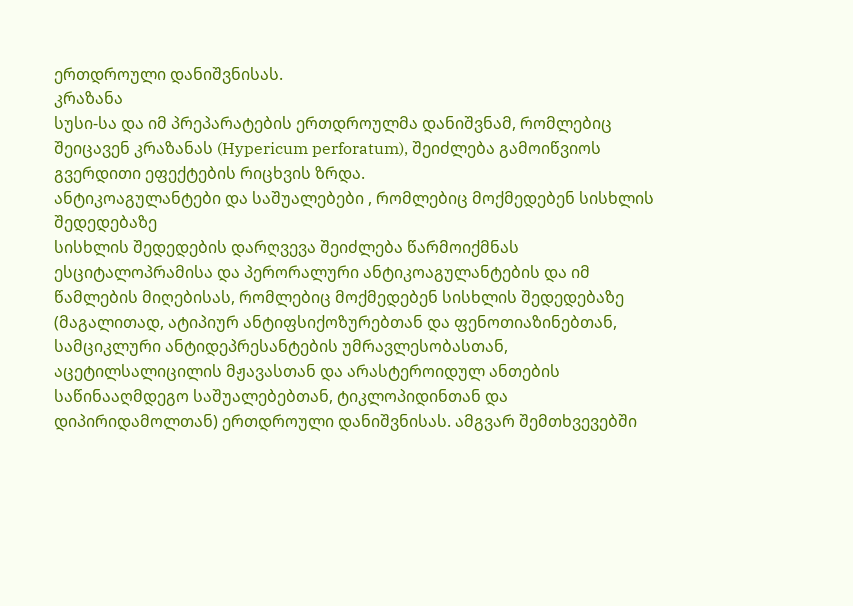ერთდროული დანიშვნისას.
კრაზანა
სუსი-სა და იმ პრეპარატების ერთდროულმა დანიშვნამ, რომლებიც შეიცავენ კრაზანას (Hypericum perforatum), შეიძლება გამოიწვიოს გვერდითი ეფექტების რიცხვის ზრდა.
ანტიკოაგულანტები და საშუალებები , რომლებიც მოქმედებენ სისხლის შედედებაზე
სისხლის შედედების დარღვევა შეიძლება წარმოიქმნას ესციტალოპრამისა და პერორალური ანტიკოაგულანტების და იმ წამლების მიღებისას, რომლებიც მოქმედებენ სისხლის შედედებაზე (მაგალითად, ატიპიურ ანტიფსიქოზურებთან და ფენოთიაზინებთან, სამციკლური ანტიდეპრესანტების უმრავლესობასთან, აცეტილსალიცილის მჟავასთან და არასტეროიდულ ანთების საწინააღმდეგო საშუალებებთან, ტიკლოპიდინთან და დიპირიდამოლთან) ერთდროული დანიშვნისას. ამგვარ შემთხვევებში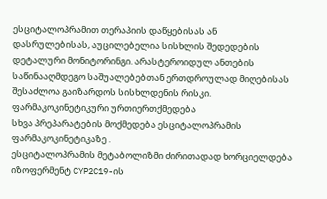ესციტალოპრამით თერაპიის დაწყებისას ან დასრულებისას, აუცილებელია სისხლის შედედების დეტალური მონიტორინგი. არასტეროიდულ ანთების საწინააღმდეგო საშუალებებთან ერთდროულად მიღებისას შესაძლოა გაიზარდოს სისხლდენის რისკი.
ფარმაკოკინეტიკური ურთიერთქმედება
სხვა პრეპარატების მოქმედება ესციტალოპრამის ფარმაკოკინეტიკაზე .
ესციტალოპრამის მეტაბოლიზმი ძირითადად ხორციელდება იზოფერმენტ CYP2C19-ის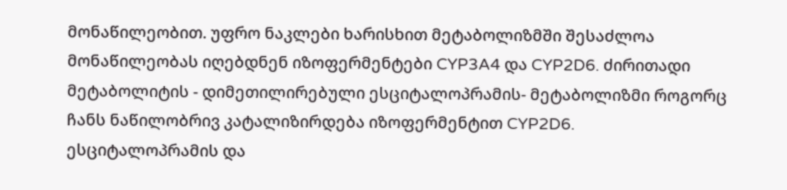მონაწილეობით. უფრო ნაკლები ხარისხით მეტაბოლიზმში შესაძლოა მონაწილეობას იღებდნენ იზოფერმენტები CYP3A4 და CYP2D6. ძირითადი მეტაბოლიტის - დიმეთილირებული ესციტალოპრამის- მეტაბოლიზმი როგორც ჩანს ნაწილობრივ კატალიზირდება იზოფერმენტით CYP2D6.
ესციტალოპრამის და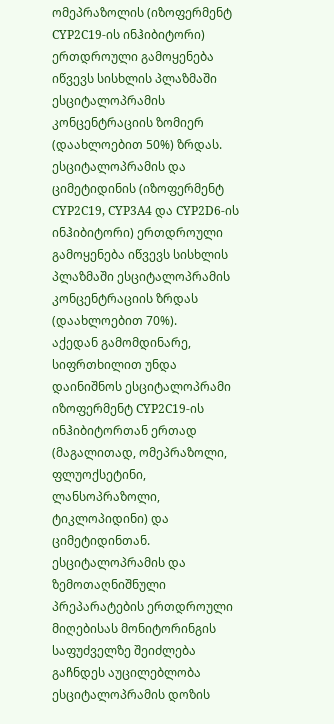ომეპრაზოლის (იზოფერმენტ CYP2C19-ის ინჰიბიტორი) ერთდროული გამოყენება იწვევს სისხლის პლაზმაში ესციტალოპრამის კონცენტრაციის ზომიერ (დაახლოებით 50%) ზრდას.
ესციტალოპრამის და ციმეტიდინის (იზოფერმენტ CYP2C19, CYP3A4 და CYP2D6-ის ინჰიბიტორი) ერთდროული გამოყენება იწვევს სისხლის პლაზმაში ესციტალოპრამის კონცენტრაციის ზრდას (დაახლოებით 70%).
აქედან გამომდინარე, სიფრთხილით უნდა დაინიშნოს ესციტალოპრამი იზოფერმენტ CYP2C19-ის ინჰიბიტორთან ერთად (მაგალითად, ომეპრაზოლი, ფლუოქსეტინი, ლანსოპრაზოლი, ტიკლოპიდინი) და ციმეტიდინთან. ესციტალოპრამის და ზემოთაღნიშნული პრეპარატების ერთდროული მიღებისას მონიტორინგის საფუძველზე შეიძლება გაჩნდეს აუცილებლობა ესციტალოპრამის დოზის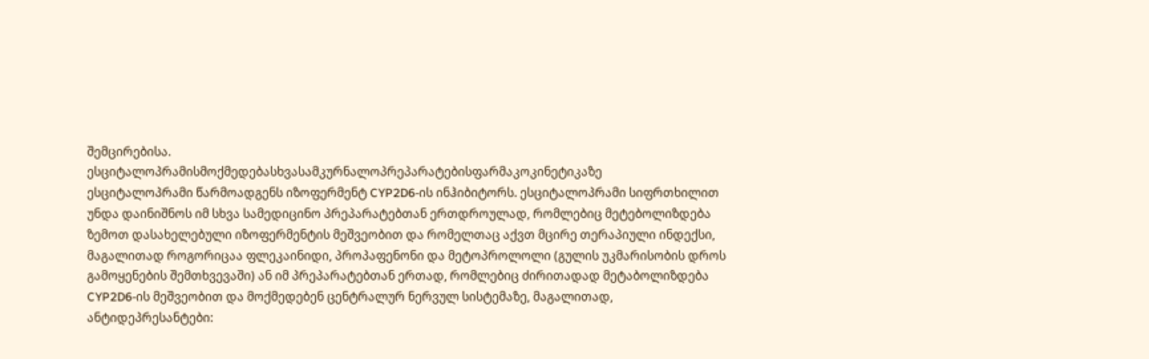შემცირებისა.
ესციტალოპრამისმოქმედებასხვასამკურნალოპრეპარატებისფარმაკოკინეტიკაზე
ესციტალოპრამი წარმოადგენს იზოფერმენტ CYP2D6-ის ინჰიბიტორს. ესციტალოპრამი სიფრთხილით უნდა დაინიშნოს იმ სხვა სამედიცინო პრეპარატებთან ერთდროულად, რომლებიც მეტებოლიზდება ზემოთ დასახელებული იზოფერმენტის მეშვეობით და რომელთაც აქვთ მცირე თერაპიული ინდექსი, მაგალითად როგორიცაა ფლეკაინიდი, პროპაფენონი და მეტოპროლოლი (გულის უკმარისობის დროს გამოყენების შემთხვევაში) ან იმ პრეპარატებთან ერთად, რომლებიც ძირითადად მეტაბოლიზდება CYP2D6-ის მეშვეობით და მოქმედებენ ცენტრალურ ნერვულ სისტემაზე, მაგალითად, ანტიდეპრესანტები: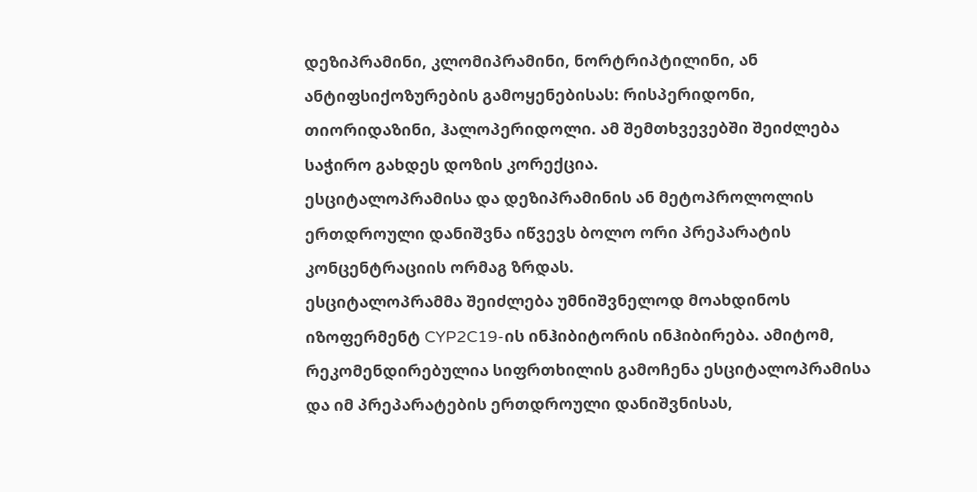დეზიპრამინი, კლომიპრამინი, ნორტრიპტილინი, ან ანტიფსიქოზურების გამოყენებისას: რისპერიდონი, თიორიდაზინი, ჰალოპერიდოლი. ამ შემთხვევებში შეიძლება საჭირო გახდეს დოზის კორექცია.
ესციტალოპრამისა და დეზიპრამინის ან მეტოპროლოლის ერთდროული დანიშვნა იწვევს ბოლო ორი პრეპარატის კონცენტრაციის ორმაგ ზრდას.
ესციტალოპრამმა შეიძლება უმნიშვნელოდ მოახდინოს იზოფერმენტ CYP2C19-ის ინჰიბიტორის ინჰიბირება. ამიტომ, რეკომენდირებულია სიფრთხილის გამოჩენა ესციტალოპრამისა და იმ პრეპარატების ერთდროული დანიშვნისას,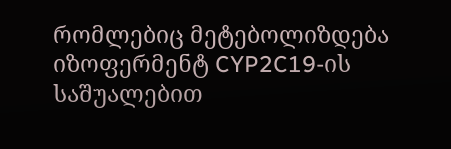რომლებიც მეტებოლიზდება იზოფერმენტ CYP2C19-ის საშუალებით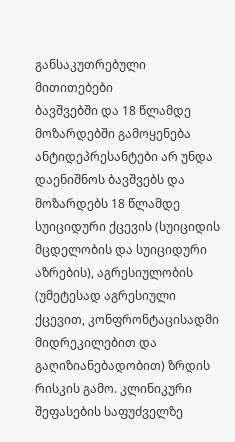განსაკუთრებული მითითებები
ბავშვებში და 18 წლამდე მოზარდებში გამოყენება
ანტიდეპრესანტები არ უნდა დაენიშნოს ბავშვებს და მოზარდებს 18 წლამდე სუიციდური ქცევის (სუიციდის მცდელობის და სუიციდური აზრების), აგრესიულობის (უმეტესად აგრესიული ქცევით, კონფრონტაცისადმი მიდრეკილებით და გაღიზიანებადობით) ზრდის რისკის გამო. კლინიკური შეფასების საფუძველზე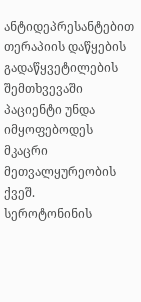ანტიდეპრესანტებით თერაპიის დაწყების გადაწყვეტილების შემთხვევაში პაციენტი უნდა იმყოფებოდეს მკაცრი მეთვალყურეობის ქვეშ.
სეროტონინის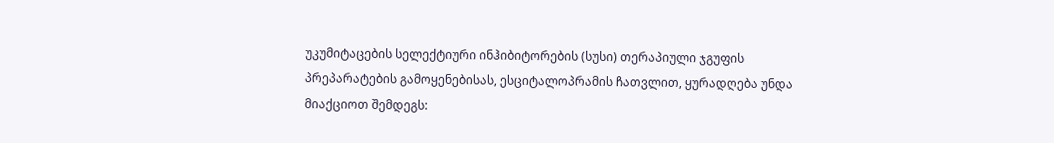უკუმიტაცების სელექტიური ინჰიბიტორების (სუსი) თერაპიული ჯგუფის პრეპარატების გამოყენებისას, ესციტალოპრამის ჩათვლით, ყურადღება უნდა მიაქციოთ შემდეგს: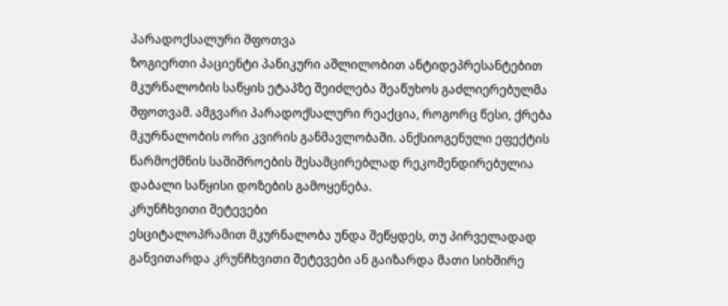პარადოქსალური შფოთვა
ზოგიერთი პაციენტი პანიკური აშლილობით ანტიდეპრესანტებით მკურნალობის საწყის ეტაპზე შეიძლება შეაწუხოს გაძლიერებულმა შფოთვამ. ამგვარი პარადოქსალური რეაქცია, როგორც წესი, ქრება მკურნალობის ორი კვირის განმავლობაში. ანქსიოგენული ეფექტის წარმოქმნის საშიშროების შესამცირებლად რეკომენდირებულია დაბალი საწყისი დოზების გამოყენება.
კრუნჩხვითი შეტევები
ესციტალოპრამით მკურნალობა უნდა შეწყდეს, თუ პირველადად განვითარდა კრუნჩხვითი შეტევები ან გაიზარდა მათი სიხშირე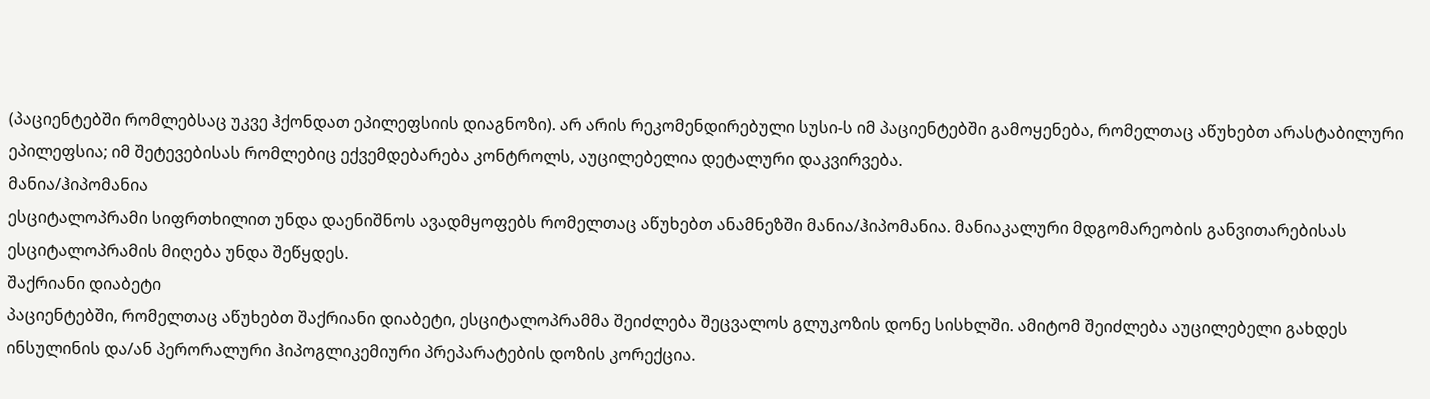(პაციენტებში რომლებსაც უკვე ჰქონდათ ეპილეფსიის დიაგნოზი). არ არის რეკომენდირებული სუსი-ს იმ პაციენტებში გამოყენება, რომელთაც აწუხებთ არასტაბილური ეპილეფსია; იმ შეტევებისას რომლებიც ექვემდებარება კონტროლს, აუცილებელია დეტალური დაკვირვება.
მანია/ჰიპომანია
ესციტალოპრამი სიფრთხილით უნდა დაენიშნოს ავადმყოფებს რომელთაც აწუხებთ ანამნეზში მანია/ჰიპომანია. მანიაკალური მდგომარეობის განვითარებისას ესციტალოპრამის მიღება უნდა შეწყდეს.
შაქრიანი დიაბეტი
პაციენტებში, რომელთაც აწუხებთ შაქრიანი დიაბეტი, ესციტალოპრამმა შეიძლება შეცვალოს გლუკოზის დონე სისხლში. ამიტომ შეიძლება აუცილებელი გახდეს ინსულინის და/ან პერორალური ჰიპოგლიკემიური პრეპარატების დოზის კორექცია.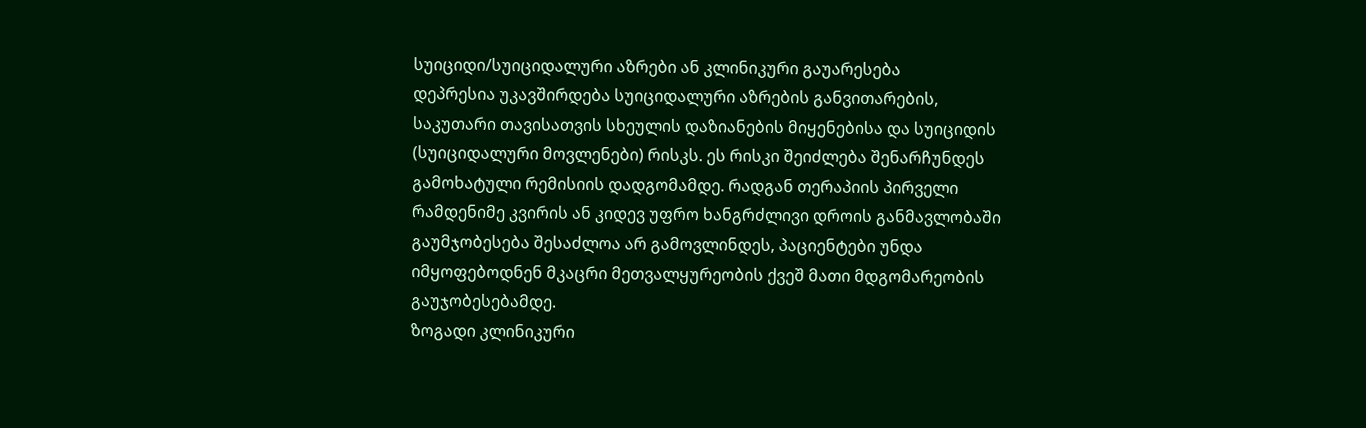სუიციდი/სუიციდალური აზრები ან კლინიკური გაუარესება
დეპრესია უკავშირდება სუიციდალური აზრების განვითარების, საკუთარი თავისათვის სხეულის დაზიანების მიყენებისა და სუიციდის (სუიციდალური მოვლენები) რისკს. ეს რისკი შეიძლება შენარჩუნდეს გამოხატული რემისიის დადგომამდე. რადგან თერაპიის პირველი რამდენიმე კვირის ან კიდევ უფრო ხანგრძლივი დროის განმავლობაში გაუმჯობესება შესაძლოა არ გამოვლინდეს, პაციენტები უნდა იმყოფებოდნენ მკაცრი მეთვალყურეობის ქვეშ მათი მდგომარეობის გაუჯობესებამდე.
ზოგადი კლინიკური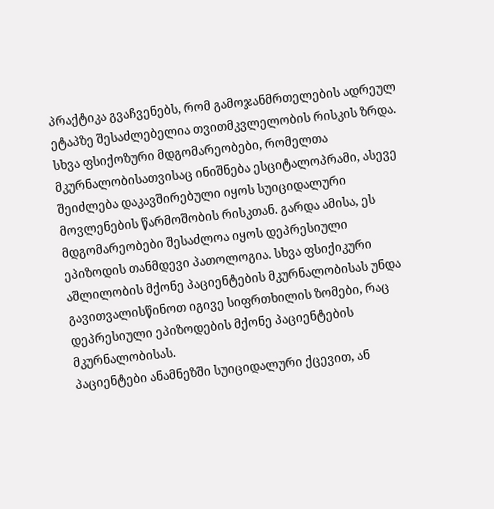პრაქტიკა გვაჩვენებს, რომ გამოჯანმრთელების ადრეულ ეტაპზე შესაძლებელია თვითმკვლელობის რისკის ზრდა.
სხვა ფსიქოზური მდგომარეობები, რომელთა მკურნალობისათვისაც ინიშნება ესციტალოპრამი, ასევე შეიძლება დაკავშირებული იყოს სუიციდალური მოვლენების წარმოშობის რისკთან. გარდა ამისა, ეს მდგომარეობები შესაძლოა იყოს დეპრესიული ეპიზოდის თანმდევი პათოლოგია. სხვა ფსიქიკური აშლილობის მქონე პაციენტების მკურნალობისას უნდა გავითვალისწინოთ იგივე სიფრთხილის ზომები, რაც დეპრესიული ეპიზოდების მქონე პაციენტების მკურნალობისას.
პაციენტები ანამნეზში სუიციდალური ქცევით, ან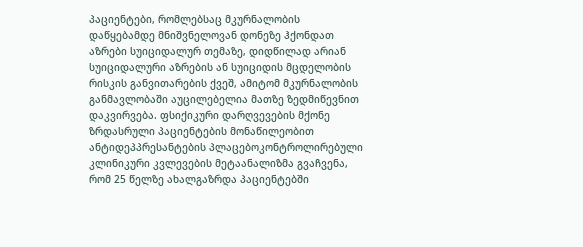პაციენტები, რომლებსაც მკურნალობის დაწყებამდე მნიშვნელოვან დონეზე ჰქონდათ აზრები სუიციდალურ თემაზე, დიდწილად არიან სუიციდალური აზრების ან სუიციდის მცდელობის რისკის განვითარების ქვეშ, ამიტომ მკურნალობის განმავლობაში აუცილებელია მათზე ზედმიწევნით დაკვირვება. ფსიქიკური დარღვევების მქონე ზრდასრული პაციენტების მონაწილეობით ანტიდეპპრესანტების პლაცებოკონტროლირებული კლინიკური კვლევების მეტაანალიზმა გვაჩვენა, რომ 25 წელზე ახალგაზრდა პაციენტებში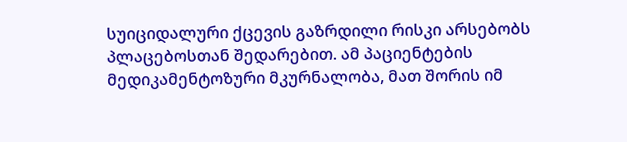სუიციდალური ქცევის გაზრდილი რისკი არსებობს პლაცებოსთან შედარებით. ამ პაციენტების მედიკამენტოზური მკურნალობა, მათ შორის იმ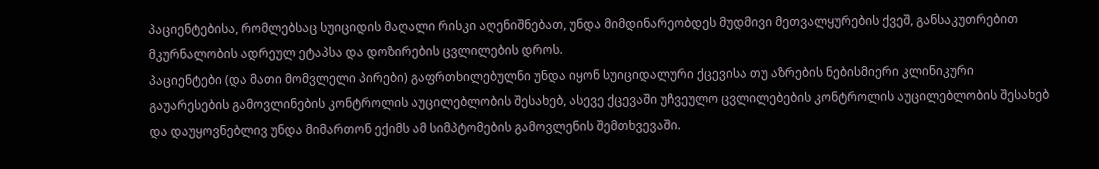პაციენტებისა, რომლებსაც სუიციდის მაღალი რისკი აღენიშნებათ, უნდა მიმდინარეობდეს მუდმივი მეთვალყურების ქვეშ, განსაკუთრებით მკურნალობის ადრეულ ეტაპსა და დოზირების ცვლილების დროს.
პაციენტები (და მათი მომვლელი პირები) გაფრთხილებულნი უნდა იყონ სუიციდალური ქცევისა თუ აზრების ნებისმიერი კლინიკური გაუარესების გამოვლინების კონტროლის აუცილებლობის შესახებ, ასევე ქცევაში უჩვეულო ცვლილებების კონტროლის აუცილებლობის შესახებ და დაუყოვნებლივ უნდა მიმართონ ექიმს ამ სიმპტომების გამოვლენის შემთხვევაში.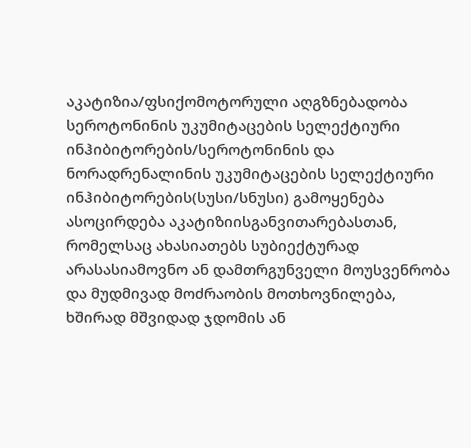აკატიზია/ფსიქომოტორული აღგზნებადობა
სეროტონინის უკუმიტაცების სელექტიური ინჰიბიტორების/სეროტონინის და ნორადრენალინის უკუმიტაცების სელექტიური ინჰიბიტორების(სუსი/სნუსი) გამოყენება ასოცირდება აკატიზიისგანვითარებასთან, რომელსაც ახასიათებს სუბიექტურად არასასიამოვნო ან დამთრგუნველი მოუსვენრობა და მუდმივად მოძრაობის მოთხოვნილება, ხშირად მშვიდად ჯდომის ან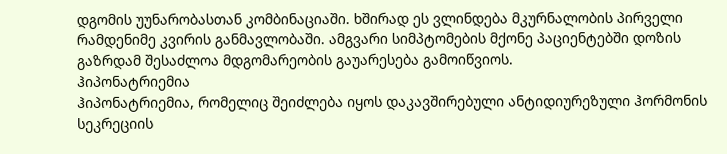დგომის უუნარობასთან კომბინაციაში. ხშირად ეს ვლინდება მკურნალობის პირველი რამდენიმე კვირის განმავლობაში. ამგვარი სიმპტომების მქონე პაციენტებში დოზის გაზრდამ შესაძლოა მდგომარეობის გაუარესება გამოიწვიოს.
ჰიპონატრიემია
ჰიპონატრიემია, რომელიც შეიძლება იყოს დაკავშირებული ანტიდიურეზული ჰორმონის სეკრეციის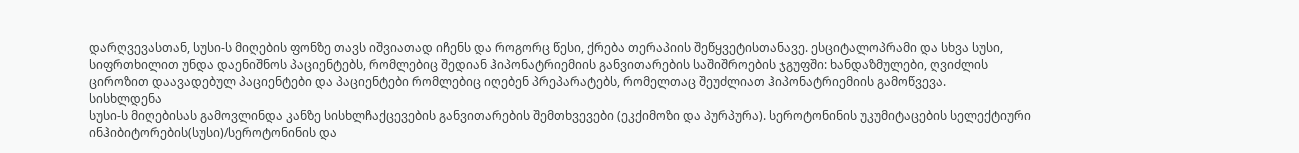დარღვევასთან, სუსი-ს მიღების ფონზე თავს იშვიათად იჩენს და როგორც წესი, ქრება თერაპიის შეწყვეტისთანავე. ესციტალოპრამი და სხვა სუსი, სიფრთხილით უნდა დაენიშნოს პაციენტებს, რომლებიც შედიან ჰიპონატრიემიის განვითარების საშიშროების ჯგუფში: ხანდაზმულები, ღვიძლის ციროზით დაავადებულ პაციენტები და პაციენტები რომლებიც იღებენ პრეპარატებს, რომელთაც შეუძლიათ ჰიპონატრიემიის გამოწვევა.
სისხლდენა
სუსი-ს მიღებისას გამოვლინდა კანზე სისხლჩაქცევების განვითარების შემთხვევები (ეკქიმოზი და პურპურა). სეროტონინის უკუმიტაცების სელექტიური ინჰიბიტორების(სუსი)/სეროტონინის და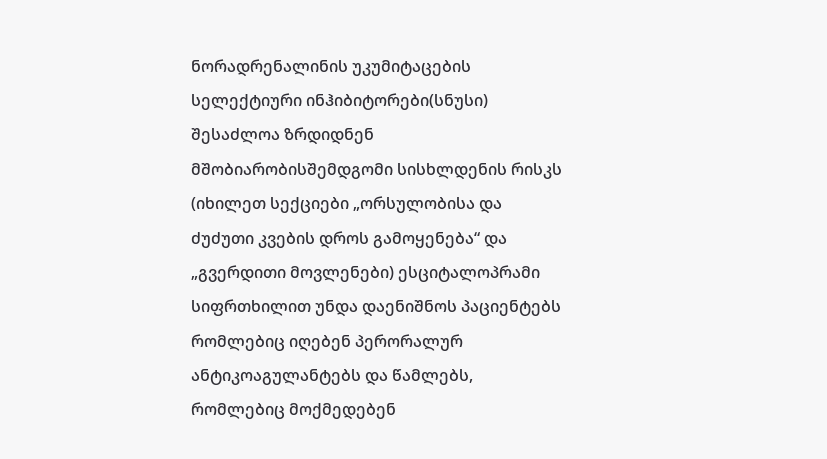ნორადრენალინის უკუმიტაცების სელექტიური ინჰიბიტორები(სნუსი) შესაძლოა ზრდიდნენ მშობიარობისშემდგომი სისხლდენის რისკს (იხილეთ სექციები „ორსულობისა და ძუძუთი კვების დროს გამოყენება“ და „გვერდითი მოვლენები) ესციტალოპრამი სიფრთხილით უნდა დაენიშნოს პაციენტებს რომლებიც იღებენ პერორალურ ანტიკოაგულანტებს და წამლებს, რომლებიც მოქმედებენ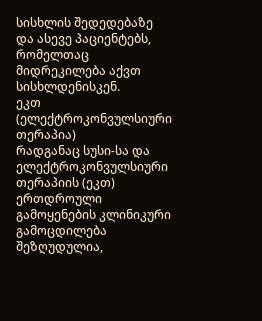სისხლის შედედებაზე და ასევე პაციენტებს, რომელთაც მიდრეკილება აქვთ სისხლდენისკენ.
ეკთ (ელექტროკონვულსიური თერაპია)
რადგანაც სუსი-სა და ელექტროკონვულსიური თერაპიის (ეკთ) ერთდროული გამოყენების კლინიკური გამოცდილება შეზღუდულია,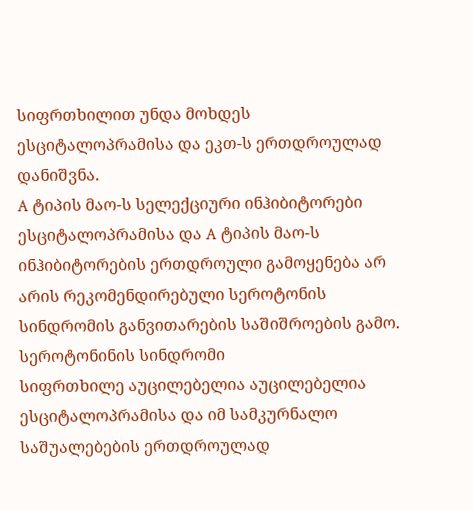სიფრთხილით უნდა მოხდეს ესციტალოპრამისა და ეკთ-ს ერთდროულად დანიშვნა.
A ტიპის მაო-ს სელექციური ინჰიბიტორები
ესციტალოპრამისა და A ტიპის მაო-ს ინჰიბიტორების ერთდროული გამოყენება არ არის რეკომენდირებული სეროტონის სინდრომის განვითარების საშიშროების გამო.
სეროტონინის სინდრომი
სიფრთხილე აუცილებელია აუცილებელია ესციტალოპრამისა და იმ სამკურნალო საშუალებების ერთდროულად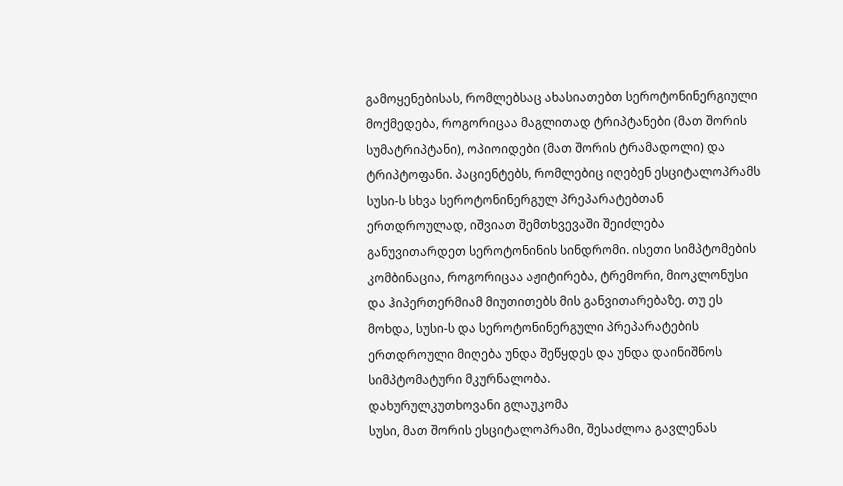გამოყენებისას, რომლებსაც ახასიათებთ სეროტონინერგიული მოქმედება, როგორიცაა მაგლითად ტრიპტანები (მათ შორის სუმატრიპტანი), ოპიოიდები (მათ შორის ტრამადოლი) და ტრიპტოფანი. პაციენტებს, რომლებიც იღებენ ესციტალოპრამს სუსი-ს სხვა სეროტონინერგულ პრეპარატებთან ერთდროულად, იშვიათ შემთხვევაში შეიძლება განუვითარდეთ სეროტონინის სინდრომი. ისეთი სიმპტომების კომბინაცია, როგორიცაა აჟიტირება, ტრემორი, მიოკლონუსი და ჰიპერთერმიამ მიუთითებს მის განვითარებაზე. თუ ეს მოხდა, სუსი-ს და სეროტონინერგული პრეპარატების ერთდროული მიღება უნდა შეწყდეს და უნდა დაინიშნოს სიმპტომატური მკურნალობა.
დახურულკუთხოვანი გლაუკომა
სუსი, მათ შორის ესციტალოპრამი, შესაძლოა გავლენას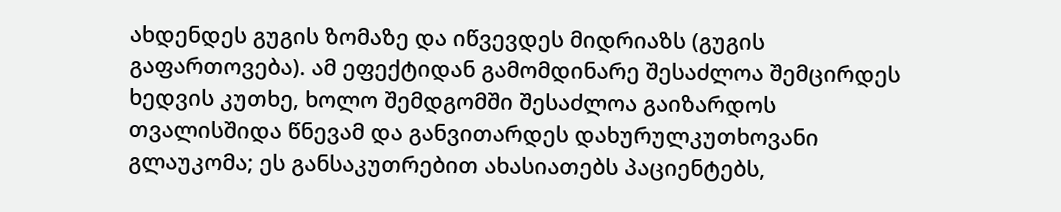ახდენდეს გუგის ზომაზე და იწვევდეს მიდრიაზს (გუგის გაფართოვება). ამ ეფექტიდან გამომდინარე შესაძლოა შემცირდეს ხედვის კუთხე, ხოლო შემდგომში შესაძლოა გაიზარდოს თვალისშიდა წნევამ და განვითარდეს დახურულკუთხოვანი გლაუკომა; ეს განსაკუთრებით ახასიათებს პაციენტებს,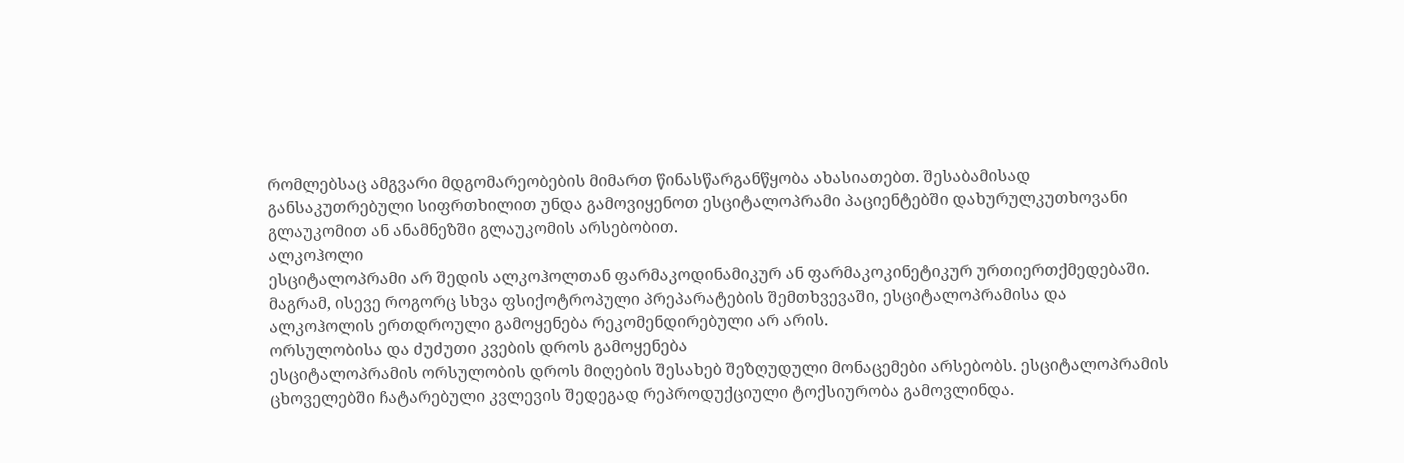რომლებსაც ამგვარი მდგომარეობების მიმართ წინასწარგანწყობა ახასიათებთ. შესაბამისად განსაკუთრებული სიფრთხილით უნდა გამოვიყენოთ ესციტალოპრამი პაციენტებში დახურულკუთხოვანი გლაუკომით ან ანამნეზში გლაუკომის არსებობით.
ალკოჰოლი
ესციტალოპრამი არ შედის ალკოჰოლთან ფარმაკოდინამიკურ ან ფარმაკოკინეტიკურ ურთიერთქმედებაში. მაგრამ, ისევე როგორც სხვა ფსიქოტროპული პრეპარატების შემთხვევაში, ესციტალოპრამისა და ალკოჰოლის ერთდროული გამოყენება რეკომენდირებული არ არის.
ორსულობისა და ძუძუთი კვების დროს გამოყენება
ესციტალოპრამის ორსულობის დროს მიღების შესახებ შეზღუდული მონაცემები არსებობს. ესციტალოპრამის ცხოველებში ჩატარებული კვლევის შედეგად რეპროდუქციული ტოქსიურობა გამოვლინდა.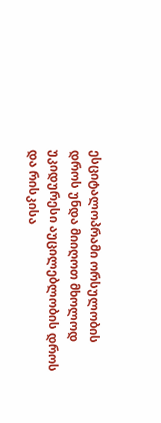ესციტალოპრამი ორსულობის დროს უნდა მიიღოთ მხოლოდ უკიდურესი აუცილებლობის დროს და რისკისა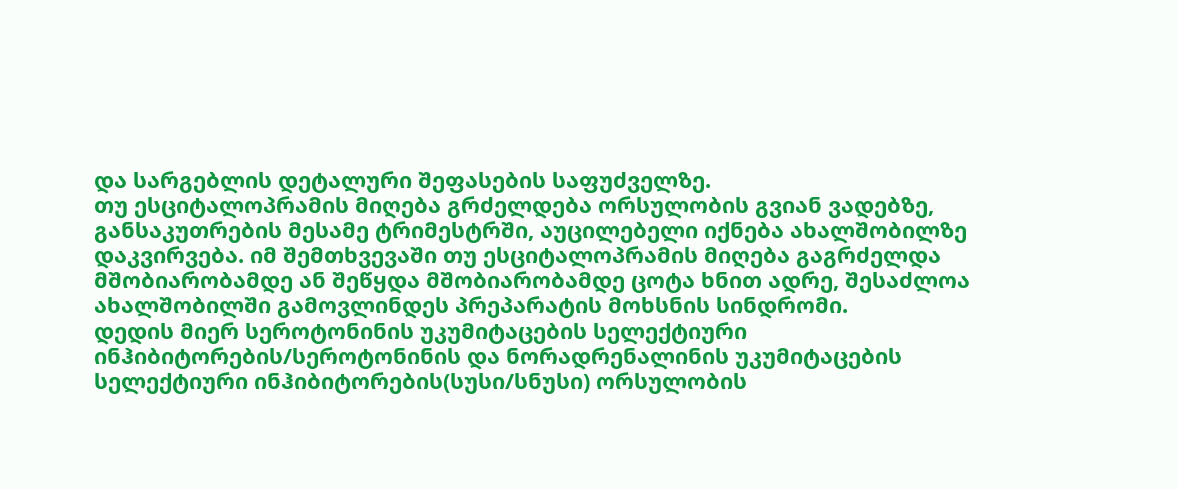და სარგებლის დეტალური შეფასების საფუძველზე.
თუ ესციტალოპრამის მიღება გრძელდება ორსულობის გვიან ვადებზე, განსაკუთრების მესამე ტრიმესტრში, აუცილებელი იქნება ახალშობილზე დაკვირვება. იმ შემთხვევაში თუ ესციტალოპრამის მიღება გაგრძელდა მშობიარობამდე ან შეწყდა მშობიარობამდე ცოტა ხნით ადრე, შესაძლოა ახალშობილში გამოვლინდეს პრეპარატის მოხსნის სინდრომი.
დედის მიერ სეროტონინის უკუმიტაცების სელექტიური ინჰიბიტორების/სეროტონინის და ნორადრენალინის უკუმიტაცების სელექტიური ინჰიბიტორების(სუსი/სნუსი) ორსულობის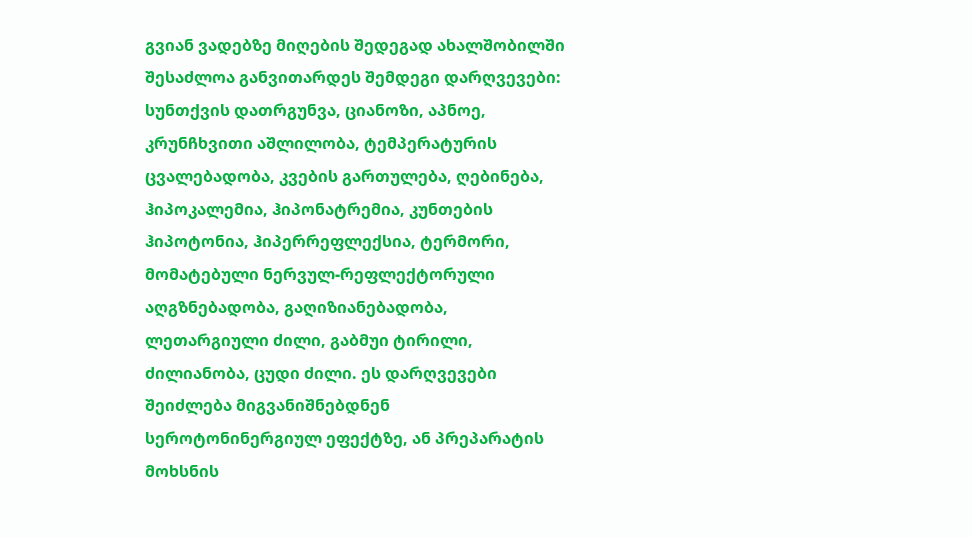გვიან ვადებზე მიღების შედეგად ახალშობილში შესაძლოა განვითარდეს შემდეგი დარღვევები: სუნთქვის დათრგუნვა, ციანოზი, აპნოე, კრუნჩხვითი აშლილობა, ტემპერატურის ცვალებადობა, კვების გართულება, ღებინება, ჰიპოკალემია, ჰიპონატრემია, კუნთების ჰიპოტონია, ჰიპერრეფლექსია, ტერმორი, მომატებული ნერვულ-რეფლექტორული აღგზნებადობა, გაღიზიანებადობა, ლეთარგიული ძილი, გაბმუი ტირილი, ძილიანობა, ცუდი ძილი. ეს დარღვევები შეიძლება მიგვანიშნებდნენ სეროტონინერგიულ ეფექტზე, ან პრეპარატის მოხსნის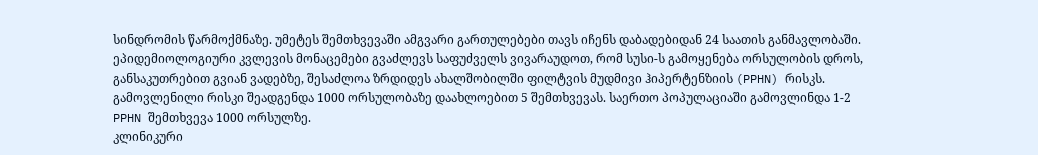სინდრომის წარმოქმნაზე. უმეტეს შემთხვევაში ამგვარი გართულებები თავს იჩენს დაბადებიდან 24 საათის განმავლობაში.
ეპიდემიოლოგიური კვლევის მონაცემები გვაძლევს საფუძველს ვივარაუდოთ, რომ სუსი-ს გამოყენება ორსულობის დროს, განსაკუთრებით გვიან ვადებზე, შესაძლოა ზრდიდეს ახალშობილში ფილტვის მუდმივი ჰიპერტენზიის (PPHN) რისკს. გამოვლენილი რისკი შეადგენდა 1000 ორსულობაზე დაახლოებით 5 შემთხვევას. საერთო პოპულაციაში გამოვლინდა 1-2 PPHN შემთხვევა 1000 ორსულზე.
კლინიკური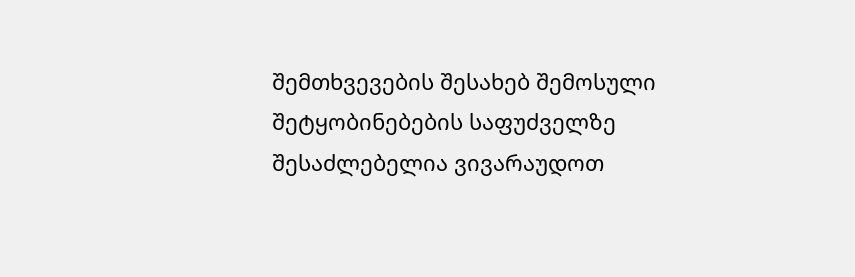შემთხვევების შესახებ შემოსული შეტყობინებების საფუძველზე შესაძლებელია ვივარაუდოთ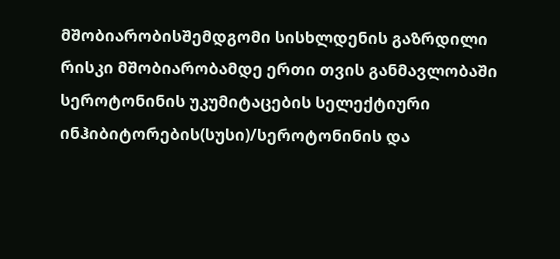მშობიარობისშემდგომი სისხლდენის გაზრდილი რისკი მშობიარობამდე ერთი თვის განმავლობაში სეროტონინის უკუმიტაცების სელექტიური ინჰიბიტორების(სუსი)/სეროტონინის და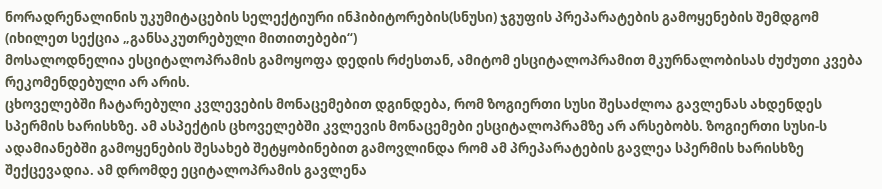ნორადრენალინის უკუმიტაცების სელექტიური ინჰიბიტორების(სნუსი) ჯგუფის პრეპარატების გამოყენების შემდგომ (იხილეთ სექცია „განსაკუთრებული მითითებები“)
მოსალოდნელია ესციტალოპრამის გამოყოფა დედის რძესთან, ამიტომ ესციტალოპრამით მკურნალობისას ძუძუთი კვება რეკომენდებული არ არის.
ცხოველებში ჩატარებული კვლევების მონაცემებით დგინდება, რომ ზოგიერთი სუსი შესაძლოა გავლენას ახდენდეს სპერმის ხარისხზე. ამ ასპექტის ცხოველებში კვლევის მონაცემები ესციტალოპრამზე არ არსებობს. ზოგიერთი სუსი-ს ადამიანებში გამოყენების შესახებ შეტყობინებით გამოვლინდა რომ ამ პრეპარატების გავლეა სპერმის ხარისხზე შექცევადია. ამ დრომდე ეციტალოპრამის გავლენა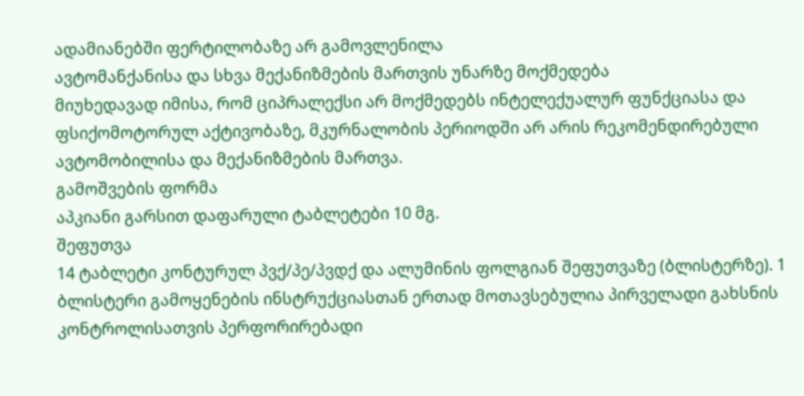ადამიანებში ფერტილობაზე არ გამოვლენილა
ავტომანქანისა და სხვა მექანიზმების მართვის უნარზე მოქმედება
მიუხედავად იმისა, რომ ციპრალექსი არ მოქმედებს ინტელექუალურ ფუნქციასა და ფსიქომოტორულ აქტივობაზე, მკურნალობის პერიოდში არ არის რეკომენდირებული ავტომობილისა და მექანიზმების მართვა.
გამოშვების ფორმა
აპკიანი გარსით დაფარული ტაბლეტები 10 მგ.
შეფუთვა
14 ტაბლეტი კონტურულ პვქ/პე/პვდქ და ალუმინის ფოლგიან შეფუთვაზე (ბლისტერზე). 1 ბლისტერი გამოყენების ინსტრუქციასთან ერთად მოთავსებულია პირველადი გახსნის კონტროლისათვის პერფორირებადი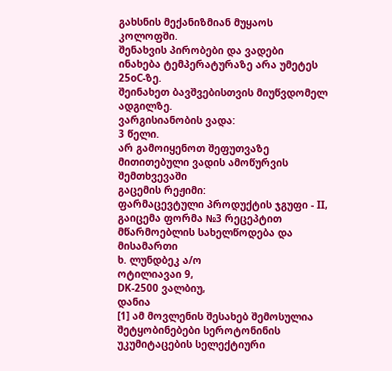გახსნის მექანიზმიან მუყაოს კოლოფში.
შენახვის პირობები და ვადები
ინახება ტემპერატურაზე არა უმეტეს 25oC-ზე.
შეინახეთ ბავშვებისთვის მიუწვდომელ ადგილზე.
ვარგისიანობის ვადა:
3 წელი.
არ გამოიყენოთ შეფუთვაზე მითითებული ვადის ამოწურვის შემთხვევაში
გაცემის რეჟიმი:
ფარმაცევტული პროდუქტის ჯგუფი - II, გაიცემა ფორმა №3 რეცეპტით
მწარმოებლის სახელწოდება და მისამართი
ხ. ლუნდბეკ ა/ო
ოტილიავაი 9,
DK-2500 ვალბიუ,
დანია
[1] ამ მოვლენის შესახებ შემოსულია შეტყობინებები სეროტონინის უკუმიტაცების სელექტიური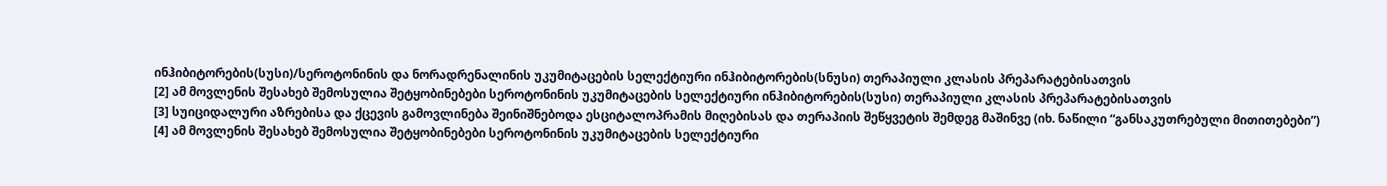ინჰიბიტორების(სუსი)/სეროტონინის და ნორადრენალინის უკუმიტაცების სელექტიური ინჰიბიტორების(სნუსი) თერაპიული კლასის პრეპარატებისათვის
[2] ამ მოვლენის შესახებ შემოსულია შეტყობინებები სეროტონინის უკუმიტაცების სელექტიური ინჰიბიტორების(სუსი) თერაპიული კლასის პრეპარატებისათვის
[3] სუიციდალური აზრებისა და ქცევის გამოვლინება შეინიშნებოდა ესციტალოპრამის მიღებისას და თერაპიის შეწყვეტის შემდეგ მაშინვე (იხ. ნაწილი “განსაკუთრებული მითითებები”)
[4] ამ მოვლენის შესახებ შემოსულია შეტყობინებები სეროტონინის უკუმიტაცების სელექტიური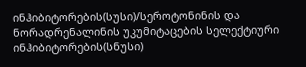ინჰიბიტორების(სუსი)/სეროტონინის და ნორადრენალინის უკუმიტაცების სელექტიური ინჰიბიტორების(სნუსი)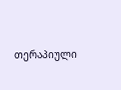თერაპიული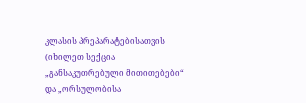კლასის პრეპარატებისათვის (იხილეთ სექცია „განსაკუთრებული მითითებები“ და „ორსულობისა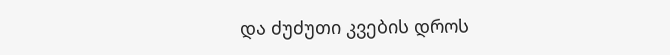და ძუძუთი კვების დროს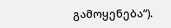გამოყენება“).